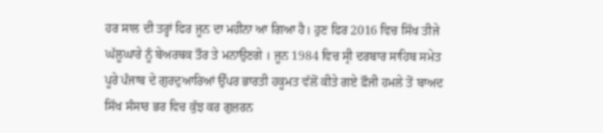ਹਰ ਸਾਲ ਦੀ ਤਰ੍ਹਾਂ ਫਿਰ ਜੂਨ ਦਾ ਮਹੀਨਾ ਆ ਗਿਆ ਹੈ। ਹੁਣ ਫਿਰ 2016 ਵਿਚ ਸਿੱਖ ਤੀਜੇ ਘੱਲੂਘਾਰੇ ਨੂੰ ਬੇਅਰਥਕ ਤੌਰ ਤੇ ਮਨਾਉਣਗੇ । ਜੂਨ 1984 ਵਿਚ ਸ੍ਰੀ ਦਰਬਾਰ ਸਾਹਿਬ ਸਮੇਤ ਪੂਰੇ ਪੰਜਾਬ ਦੇ ਗੁਰਦੁਆਰਿਆਂ ਉੱਪਰ ਭਾਰਤੀ ਹਕੂਮਤ ਵੱਲੋਂ ਕੀਤੇ ਗਏ ਫ਼ੌਜੀ ਹਮਲੇ ਤੋਂ ਬਾਅਦ ਸਿੱਖ ਸੰਸਾਰ ਭਰ ਵਿਚ ਕੁੱਝ ਕਰ ਗੁਜ਼ਰਨ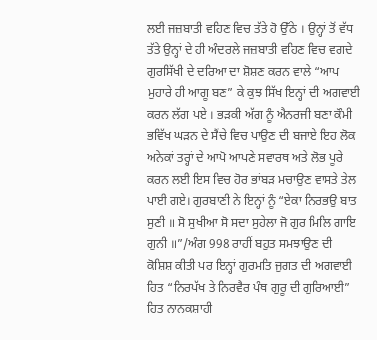ਲਈ ਜਜ਼ਬਾਤੀ ਵਹਿਣ ਵਿਚ ਤੱਤੇ ਹੋ ਉੱਠੇ । ਉਨ੍ਹਾਂ ਤੋਂ ਵੱਧ ਤੱਤੇ ਉਨ੍ਹਾਂ ਦੇ ਹੀ ਅੰਦਰਲੇ ਜਜ਼ਬਾਤੀ ਵਹਿਣ ਵਿਚ ਵਗਦੇ ਗੁਰਸਿੱਖੀ ਦੇ ਦਰਿਆ ਦਾ ਸ਼ੋਸ਼ਣ ਕਰਨ ਵਾਲੇ “ਆਪ ਮੁਹਾਰੇ ਹੀ ਆਗੂ ਬਣ” ਕੇ ਕੁਝ ਸਿੱਖ ਇਨ੍ਹਾਂ ਦੀ ਅਗਵਾਈ ਕਰਨ ਲੱਗ ਪਏ । ਭੜਕੀ ਅੱਗ ਨੂੰ ਐਨਰਜੀ ਬਣਾ ਕੌਮੀ ਭਵਿੱਖ ਘੜਨ ਦੇ ਸੈਂਚੇ ਵਿਚ ਪਾਉਣ ਦੀ ਬਜਾਏ ਇਹ ਲੋਕ ਅਨੇਕਾਂ ਤਰ੍ਹਾਂ ਦੇ ਆਪੋ ਆਪਣੇ ਸਵਾਰਥ ਅਤੇ ਲੋਭ ਪੂਰੇ ਕਰਨ ਲਈ ਇਸ ਵਿਚ ਹੋਰ ਭਾਂਬੜ ਮਚਾਉਣ ਵਾਸਤੇ ਤੇਲ ਪਾਈ ਗਏ। ਗੁਰਬਾਣੀ ਨੇ ਇਨ੍ਹਾਂ ਨੂੰ “ਏਕਾ ਨਿਰਭਉ ਬਾਤ ਸੁਣੀ ॥ ਸੋ ਸੁਖੀਆ ਸੋ ਸਦਾ ਸੁਹੇਲਾ ਜੋ ਗੁਰ ਮਿਲਿ ਗਾਇ ਗੁਨੀ ॥”/ਅੰਗ 998 ਰਾਹੀਂ ਬਹੁਤ ਸਮਝਾਉਣ ਦੀ ਕੋਸ਼ਿਸ਼ ਕੀਤੀ ਪਰ ਇਨ੍ਹਾਂ ਗੁਰਮਤਿ ਜੁਗਤ ਦੀ ਅਗਵਾਈ ਹਿਤ “ਨਿਰਪੱਖ ਤੇ ਨਿਰਵੈਰ ਪੰਥ ਗੁਰੂ ਦੀ ਗੁਰਿਆਈ” ਹਿਤ ਨਾਨਕਸ਼ਾਹੀ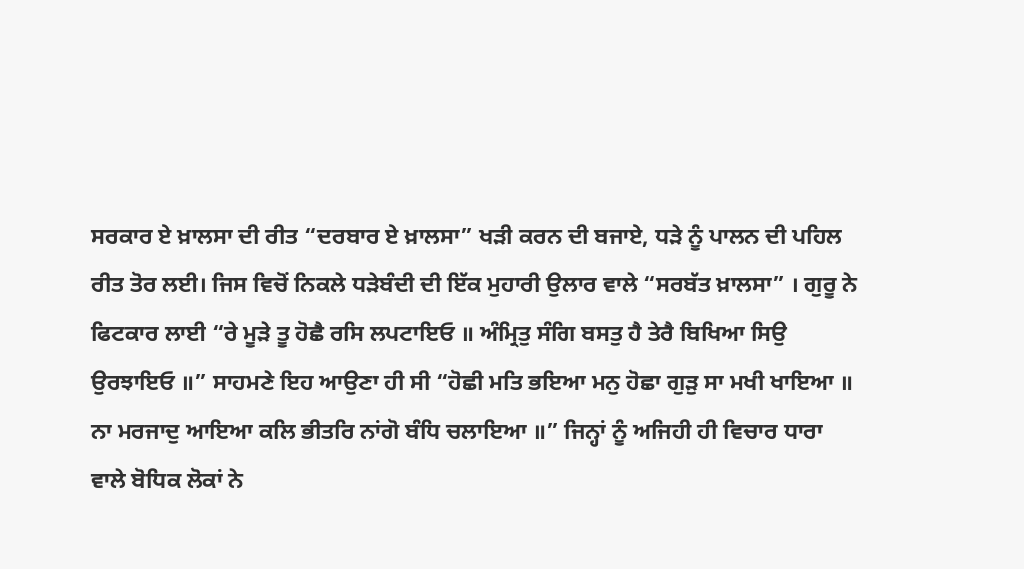ਸਰਕਾਰ ਏ ਖ਼ਾਲਸਾ ਦੀ ਰੀਤ “ਦਰਬਾਰ ਏ ਖ਼ਾਲਸਾ” ਖੜੀ ਕਰਨ ਦੀ ਬਜਾਏ, ਧੜੇ ਨੂੰ ਪਾਲਨ ਦੀ ਪਹਿਲ ਰੀਤ ਤੋਰ ਲਈ। ਜਿਸ ਵਿਚੋਂ ਨਿਕਲੇ ਧੜੇਬੰਦੀ ਦੀ ਇੱਕ ਮੁਹਾਰੀ ਉਲਾਰ ਵਾਲੇ “ਸਰਬੱਤ ਖ਼ਾਲਸਾ” । ਗੁਰੂ ਨੇ ਫਿਟਕਾਰ ਲਾਈ “ਰੇ ਮੂੜੇ ਤੂ ਹੋਛੈ ਰਸਿ ਲਪਟਾਇਓ ॥ ਅੰਮ੍ਰਿਤੁ ਸੰਗਿ ਬਸਤੁ ਹੈ ਤੇਰੈ ਬਿਖਿਆ ਸਿਉ ਉਰਝਾਇਓ ॥” ਸਾਹਮਣੇ ਇਹ ਆਉਣਾ ਹੀ ਸੀ “ਹੋਛੀ ਮਤਿ ਭਇਆ ਮਨੁ ਹੋਛਾ ਗੁੜੁ ਸਾ ਮਖੀ ਖਾਇਆ ॥ ਨਾ ਮਰਜਾਦੁ ਆਇਆ ਕਲਿ ਭੀਤਰਿ ਨਾਂਗੋ ਬੰਧਿ ਚਲਾਇਆ ॥” ਜਿਨ੍ਹਾਂ ਨੂੰ ਅਜਿਹੀ ਹੀ ਵਿਚਾਰ ਧਾਰਾ ਵਾਲੇ ਬੋਧਿਕ ਲੋਕਾਂ ਨੇ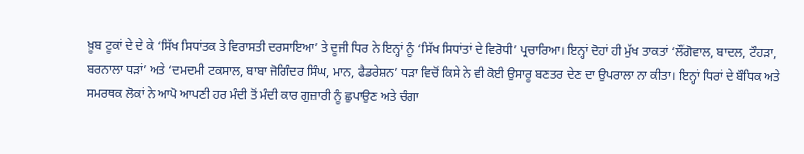ਖ਼ੂਬ ਟੂਕਾਂ ਦੇ ਦੇ ਕੇ ‘ਸਿੱਖ ਸਿਧਾਂਤਕ ਤੇ ਵਿਰਾਸਤੀ ਦਰਸਾਇਆ’ ਤੇ ਦੂਜੀ ਧਿਰ ਨੇ ਇਨ੍ਹਾਂ ਨੂੰ ‘ਸਿੱਖ ਸਿਧਾਂਤਾਂ ਦੇ ਵਿਰੋਧੀ’ ਪ੍ਰਚਾਰਿਆ। ਇਨ੍ਹਾਂ ਦੋਹਾਂ ਹੀ ਮੁੱਖ ਤਾਕਤਾਂ ‘ਲੌਂਗੋਵਾਲ, ਬਾਦਲ, ਟੌਹੜਾ, ਬਰਨਾਲਾ ਧੜਾਂ’ ਅਤੇ ‘ਦਮਦਮੀ ਟਕਸਾਲ, ਬਾਬਾ ਜੋਗਿੰਦਰ ਸਿੰਘ, ਮਾਨ, ਫੈਡਰੇਸ਼ਨ’ ਧੜਾ ਵਿਚੋਂ ਕਿਸੇ ਨੇ ਵੀ ਕੋਈ ਉਸਾਰੂ ਬਣਤਰ ਦੇਣ ਦਾ ਉਪਰਾਲਾ ਨਾ ਕੀਤਾ। ਇਨ੍ਹਾਂ ਧਿਰਾਂ ਦੇ ਬੌਧਿਕ ਅਤੇ ਸਮਰਥਕ ਲੋਕਾਂ ਨੇ ਆਪੋ ਆਪਣੀ ਹਰ ਮੰਦੀ ਤੋਂ ਮੰਦੀ ਕਾਰ ਗੁਜ਼ਾਰੀ ਨੂੰ ਛੁਪਾਉਣ ਅਤੇ ਚੰਗਾ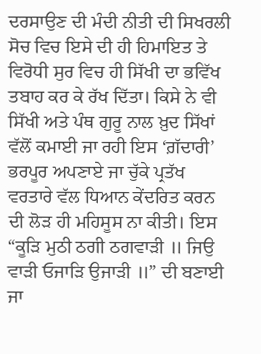ਦਰਸਾਉਣ ਦੀ ਮੰਦੀ ਨੀਤੀ ਦੀ ਸਿਖਰਲੀ ਸੋਚ ਵਿਚ ਇਸੇ ਦੀ ਹੀ ਹਿਮਾਇਤ ਤੇ ਵਿਰੋਧੀ ਸੁਰ ਵਿਚ ਹੀ ਸਿੱਖੀ ਦਾ ਭਵਿੱਖ ਤਬਾਹ ਕਰ ਕੇ ਰੱਖ ਦਿੱਤਾ। ਕਿਸੇ ਨੇ ਵੀ ਸਿੱਖੀ ਅਤੇ ਪੰਥ ਗੁਰੂ ਨਾਲ ਖ਼ੁਦ ਸਿੱਖਾਂ ਵੱਲੋਂ ਕਮਾਈ ਜਾ ਰਹੀ ਇਸ ‘ਗ਼ੱਦਾਰੀ’ ਭਰਪੂਰ ਅਪਣਾਏ ਜਾ ਚੁੱਕੇ ਪ੍ਰਤੱਖ ਵਰਤਾਰੇ ਵੱਲ ਧਿਆਨ ਕੇਂਦਰਿਤ ਕਰਨ ਦੀ ਲੋੜ ਹੀ ਮਹਿਸੂਸ ਨਾ ਕੀਤੀ। ਇਸ “ਕੂੜਿ ਮੁਠੀ ਠਗੀ ਠਗਵਾੜੀ ॥ ਜਿਉ ਵਾੜੀ ਓਜਾੜਿ ਉਜਾੜੀ ॥” ਦੀ ਬਣਾਈ ਜਾ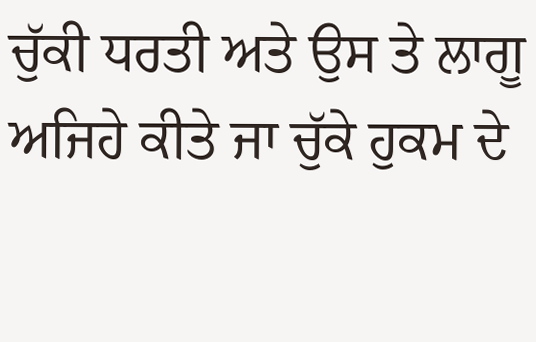ਚੁੱਕੀ ਧਰਤੀ ਅਤੇ ਉਸ ਤੇ ਲਾਗੂ ਅਜਿਹੇ ਕੀਤੇ ਜਾ ਚੁੱਕੇ ਹੁਕਮ ਦੇ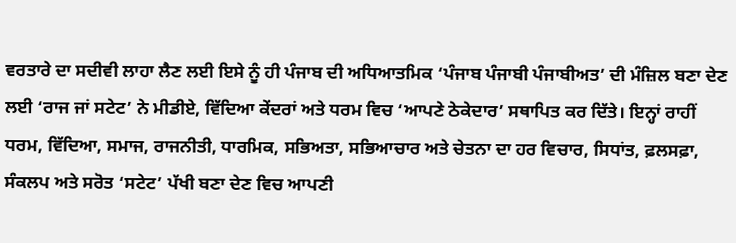ਵਰਤਾਰੇ ਦਾ ਸਦੀਵੀ ਲਾਹਾ ਲੈਣ ਲਈ ਇਸੇ ਨੂੰ ਹੀ ਪੰਜਾਬ ਦੀ ਅਧਿਆਤਮਿਕ ‘ਪੰਜਾਬ ਪੰਜਾਬੀ ਪੰਜਾਬੀਅਤ’ ਦੀ ਮੰਜ਼ਿਲ ਬਣਾ ਦੇਣ ਲਈ ‘ਰਾਜ ਜਾਂ ਸਟੇਟ’ ਨੇ ਮੀਡੀਏ, ਵਿੱਦਿਆ ਕੇਂਦਰਾਂ ਅਤੇ ਧਰਮ ਵਿਚ ‘ਆਪਣੇ ਠੇਕੇਦਾਰ’ ਸਥਾਪਿਤ ਕਰ ਦਿੱਤੇ। ਇਨ੍ਹਾਂ ਰਾਹੀਂ ਧਰਮ, ਵਿੱਦਿਆ, ਸਮਾਜ, ਰਾਜਨੀਤੀ, ਧਾਰਮਿਕ, ਸਭਿਅਤਾ, ਸਭਿਆਚਾਰ ਅਤੇ ਚੇਤਨਾ ਦਾ ਹਰ ਵਿਚਾਰ, ਸਿਧਾਂਤ, ਫ਼ਲਸਫ਼ਾ, ਸੰਕਲਪ ਅਤੇ ਸਰੋਤ ‘ਸਟੇਟ’ ਪੱਖੀ ਬਣਾ ਦੇਣ ਵਿਚ ਆਪਣੀ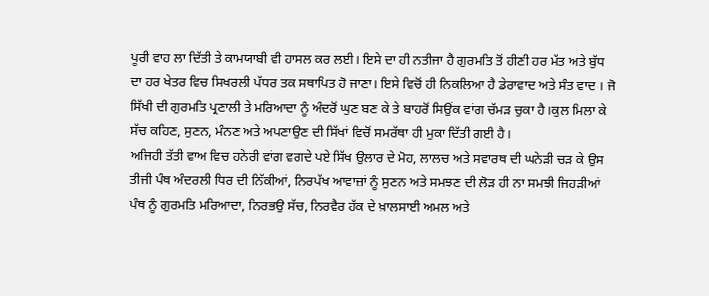ਪੂਰੀ ਵਾਹ ਲਾ ਦਿੱਤੀ ਤੇ ਕਾਮਯਾਬੀ ਵੀ ਹਾਸਲ ਕਰ ਲਈ। ਇਸੇ ਦਾ ਹੀ ਨਤੀਜਾ ਹੈ ਗੁਰਮਤਿ ਤੋਂ ਹੀਣੀ ਹਰ ਮੱਤ ਅਤੇ ਬੁੱਧ ਦਾ ਹਰ ਖੇਤਰ ਵਿਚ ਸਿਖਰਲੀ ਪੱਧਰ ਤਕ ਸਥਾਪਿਤ ਹੋ ਜਾਣਾ। ਇਸੇ ਵਿਚੋਂ ਹੀ ਨਿਕਲਿਆ ਹੈ ਡੇਰਾਵਾਦ ਅਤੇ ਸੰਤ ਵਾਦ । ਜੋ ਸਿੱਖੀ ਦੀ ਗੁਰਮਤਿ ਪ੍ਰਣਾਲੀ ਤੇ ਮਰਿਆਦਾ ਨੂੰ ਅੰਦਰੋਂ ਘੁਣ ਬਣ ਕੇ ਤੇ ਬਾਹਰੋਂ ਸਿਉਂਕ ਵਾਂਗ ਚੱਮੜ ਚੁਕਾ ਹੈ।ਕੁਲ ਮਿਲਾ ਕੇ ਸੱਚ ਕਹਿਣ, ਸੁਣਨ, ਮੰਨਣ ਅਤੇ ਅਪਣਾਉਣ ਦੀ ਸਿੱਖਾਂ ਵਿਚੋਂ ਸਮਰੱਥਾ ਹੀ ਮੁਕਾ ਦਿੱਤੀ ਗਈ ਹੈ।
ਅਜਿਹੀ ਤੱਤੀ ਵਾਅ ਵਿਚ ਹਨੇਰੀ ਵਾਂਗ ਵਗਦੇ ਪਏ ਸਿੱਖ ਉਲਾਰ ਦੇ ਮੋਹ, ਲਾਲਚ ਅਤੇ ਸਵਾਰਥ ਦੀ ਘਨੇੜੀ ਚੜ ਕੇ ਉਸ ਤੀਜੀ ਪੰਥ ਅੰਦਰਲੀ ਧਿਰ ਦੀ ਨਿੱਕੀਆਂ, ਨਿਰਪੱਖ ਆਵਾਜ਼ਾਂ ਨੂੰ ਸੁਣਨ ਅਤੇ ਸਮਝਣ ਦੀ ਲੋੜ ਹੀ ਨਾ ਸਮਝੀ ਜਿਹੜੀਆਂ ਪੰਥ ਨੂੰ ਗੁਰਮਤਿ ਮਰਿਆਦਾ, ਨਿਰਭਉ ਸੱਚ, ਨਿਰਵੈਰ ਹੱਕ ਦੇ ਖ਼ਾਲਸਾਈ ਅਮਲ ਅਤੇ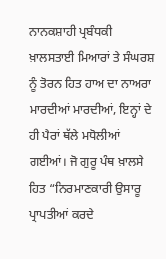ਨਾਨਕਸ਼ਾਹੀ ਪ੍ਰਬੰਧਕੀ ਖ਼ਾਲਸਤਾਈ ਮਿਆਰਾਂ ਤੇ ਸੰਘਰਸ਼ ਨੂੰ ਤੋਰਨ ਹਿਤ ਹਾਅ ਦਾ ਨਾਅਰਾ ਮਾਰਦੀਆਂ ਮਾਰਦੀਆਂ, ਇਨ੍ਹਾਂ ਦੇ ਹੀ ਪੈਰਾਂ ਥੱਲੇ ਮਧੋਲੀਆਂ ਗਈਆਂ। ਜੋ ਗੁਰੂ ਪੰਥ ਖ਼ਾਲਸੇ ਹਿਤ “ਨਿਰਮਾਣਕਾਰੀ ਉਸਾਰੂ ਪ੍ਰਾਪਤੀਆਂ ਕਰਦੇ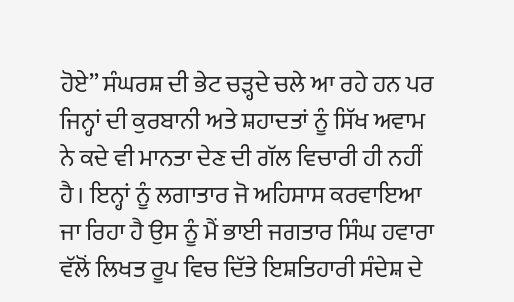ਹੋਏ” ਸੰਘਰਸ਼ ਦੀ ਭੇਟ ਚੜ੍ਹਦੇ ਚਲੇ ਆ ਰਹੇ ਹਨ ਪਰ ਜਿਨ੍ਹਾਂ ਦੀ ਕੁਰਬਾਨੀ ਅਤੇ ਸ਼ਹਾਦਤਾਂ ਨੂੰ ਸਿੱਖ ਅਵਾਮ ਨੇ ਕਦੇ ਵੀ ਮਾਨਤਾ ਦੇਣ ਦੀ ਗੱਲ ਵਿਚਾਰੀ ਹੀ ਨਹੀਂ ਹੈ। ਇਨ੍ਹਾਂ ਨੂੰ ਲਗਾਤਾਰ ਜੋ ਅਹਿਸਾਸ ਕਰਵਾਇਆ ਜਾ ਰਿਹਾ ਹੈ ਉਸ ਨੂੰ ਮੈਂ ਭਾਈ ਜਗਤਾਰ ਸਿੰਘ ਹਵਾਰਾ ਵੱਲੋਂ ਲਿਖਤ ਰੂਪ ਵਿਚ ਦਿੱਤੇ ਇਸ਼ਤਿਹਾਰੀ ਸੰਦੇਸ਼ ਦੇ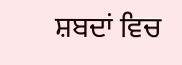ਸ਼ਬਦਾਂ ਵਿਚ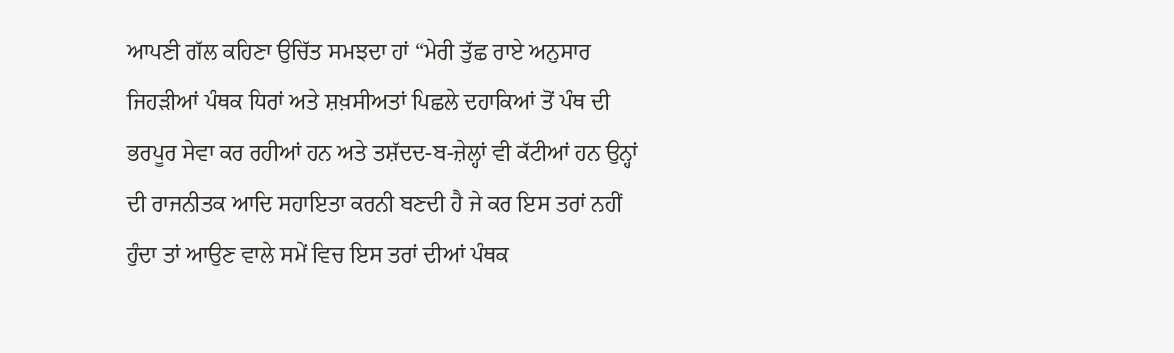ਆਪਣੀ ਗੱਲ ਕਹਿਣਾ ਉਚਿੱਤ ਸਮਝਦਾ ਹਾਂ “ਮੇਰੀ ਤੁੱਛ ਰਾਏ ਅਨੁਸਾਰ ਜਿਹੜੀਆਂ ਪੰਥਕ ਧਿਰਾਂ ਅਤੇ ਸ਼ਖ਼ਸੀਅਤਾਂ ਪਿਛਲੇ ਦਹਾਕਿਆਂ ਤੋਂ ਪੰਥ ਦੀ ਭਰਪੂਰ ਸੇਵਾ ਕਰ ਰਹੀਆਂ ਹਨ ਅਤੇ ਤਸ਼ੱਦਦ-ਬ-ਜ਼ੇਲ੍ਹਾਂ ਵੀ ਕੱਟੀਆਂ ਹਨ ਉਨ੍ਹਾਂ ਦੀ ਰਾਜਨੀਤਕ ਆਦਿ ਸਹਾਇਤਾ ਕਰਨੀ ਬਣਦੀ ਹੈ ਜੇ ਕਰ ਇਸ ਤਰਾਂ ਨਹੀਂ ਹੁੰਦਾ ਤਾਂ ਆਉਣ ਵਾਲੇ ਸਮੇਂ ਵਿਚ ਇਸ ਤਰਾਂ ਦੀਆਂ ਪੰਥਕ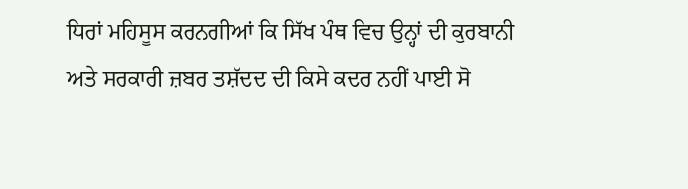ਧਿਰਾਂ ਮਹਿਸੂਸ ਕਰਨਗੀਆਂ ਕਿ ਸਿੱਖ ਪੰਥ ਵਿਚ ਉਨ੍ਹਾਂ ਦੀ ਕੁਰਬਾਨੀ ਅਤੇ ਸਰਕਾਰੀ ਜ਼ਬਰ ਤਸ਼ੱਦਦ ਦੀ ਕਿਸੇ ਕਦਰ ਨਹੀਂ ਪਾਈ ਸੋ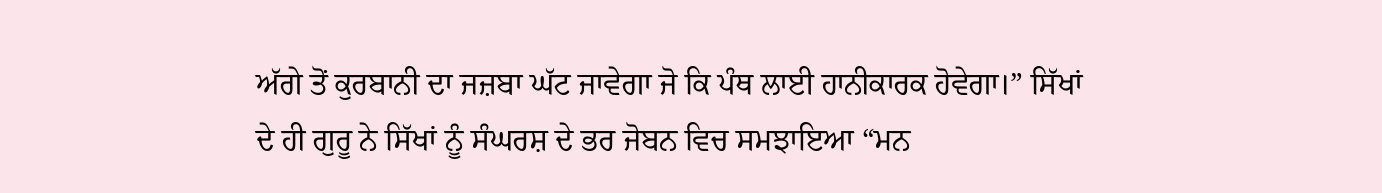ਅੱਗੇ ਤੋਂ ਕੁਰਬਾਨੀ ਦਾ ਜਜ਼ਬਾ ਘੱਟ ਜਾਵੇਗਾ ਜੋ ਕਿ ਪੰਥ ਲਾਈ ਹਾਨੀਕਾਰਕ ਹੋਵੇਗਾ।” ਸਿੱਖਾਂ ਦੇ ਹੀ ਗੁਰੂ ਨੇ ਸਿੱਖਾਂ ਨੂੰ ਸੰਘਰਸ਼ ਦੇ ਭਰ ਜੋਬਨ ਵਿਚ ਸਮਝਾਇਆ “ਮਨ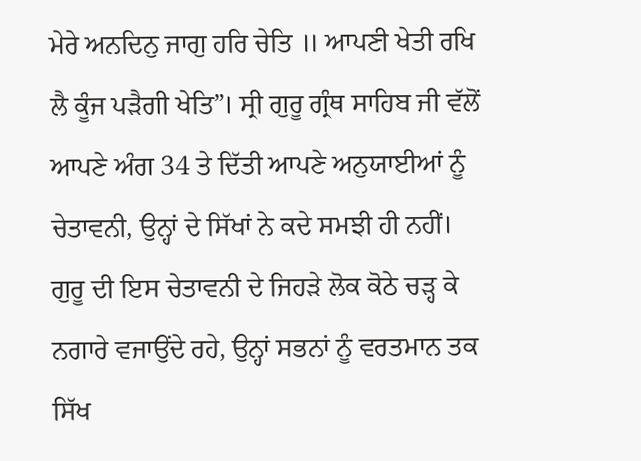ਮੇਰੇ ਅਨਦਿਨੁ ਜਾਗੁ ਹਰਿ ਚੇਤਿ ॥ ਆਪਣੀ ਖੇਤੀ ਰਖਿ ਲੈ ਕੂੰਜ ਪੜੈਗੀ ਖੇਤਿ”। ਸ੍ਰੀ ਗੁਰੂ ਗ੍ਰੰਥ ਸਾਹਿਬ ਜੀ ਵੱਲੋਂ ਆਪਣੇ ਅੰਗ 34 ਤੇ ਦਿੱਤੀ ਆਪਣੇ ਅਨੁਯਾਈਆਂ ਨੂੰ ਚੇਤਾਵਨੀ, ਉਨ੍ਹਾਂ ਦੇ ਸਿੱਖਾਂ ਨੇ ਕਦੇ ਸਮਝੀ ਹੀ ਨਹੀਂ। ਗੁਰੂ ਦੀ ਇਸ ਚੇਤਾਵਨੀ ਦੇ ਜਿਹੜੇ ਲੋਕ ਕੋਠੇ ਚੜ੍ਹ ਕੇ ਨਗਾਰੇ ਵਜਾਉਂਦੇ ਰਹੇ, ਉਨ੍ਹਾਂ ਸਭਨਾਂ ਨੂੰ ਵਰਤਮਾਨ ਤਕ ਸਿੱਖ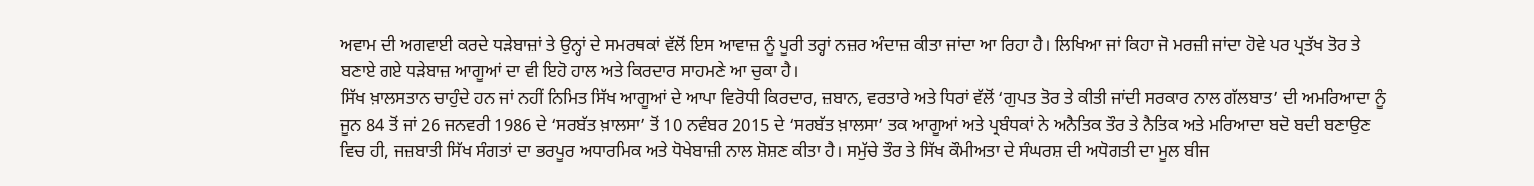ਅਵਾਮ ਦੀ ਅਗਵਾਈ ਕਰਦੇ ਧੜੇਬਾਜ਼ਾਂ ਤੇ ਉਨ੍ਹਾਂ ਦੇ ਸਮਰਥਕਾਂ ਵੱਲੋਂ ਇਸ ਆਵਾਜ਼ ਨੂੰ ਪੂਰੀ ਤਰ੍ਹਾਂ ਨਜ਼ਰ ਅੰਦਾਜ਼ ਕੀਤਾ ਜਾਂਦਾ ਆ ਰਿਹਾ ਹੈ। ਲਿਖਿਆ ਜਾਂ ਕਿਹਾ ਜੋ ਮਰਜ਼ੀ ਜਾਂਦਾ ਹੋਵੇ ਪਰ ਪ੍ਰਤੱਖ ਤੋਰ ਤੇ ਬਣਾਏ ਗਏ ਧੜੇਬਾਜ਼ ਆਗੂਆਂ ਦਾ ਵੀ ਇਹੋ ਹਾਲ ਅਤੇ ਕਿਰਦਾਰ ਸਾਹਮਣੇ ਆ ਚੁਕਾ ਹੈ।
ਸਿੱਖ ਖ਼ਾਲਸਤਾਨ ਚਾਹੁੰਦੇ ਹਨ ਜਾਂ ਨਹੀਂ ਨਿਮਿਤ ਸਿੱਖ ਆਗੂਆਂ ਦੇ ਆਪਾ ਵਿਰੋਧੀ ਕਿਰਦਾਰ, ਜ਼ਬਾਨ, ਵਰਤਾਰੇ ਅਤੇ ਧਿਰਾਂ ਵੱਲੋਂ ‘ਗੁਪਤ ਤੋਰ ਤੇ ਕੀਤੀ ਜਾਂਦੀ ਸਰਕਾਰ ਨਾਲ ਗੱਲਬਾਤ’ ਦੀ ਅਮਰਿਆਦਾ ਨੂੰ ਜੂਨ 84 ਤੋਂ ਜਾਂ 26 ਜਨਵਰੀ 1986 ਦੇ ‘ਸਰਬੱਤ ਖ਼ਾਲਸਾ’ ਤੋਂ 10 ਨਵੰਬਰ 2015 ਦੇ ‘ਸਰਬੱਤ ਖ਼ਾਲਸਾ’ ਤਕ ਆਗੂਆਂ ਅਤੇ ਪ੍ਰਬੰਧਕਾਂ ਨੇ ਅਨੈਤਿਕ ਤੌਰ ਤੇ ਨੈਤਿਕ ਅਤੇ ਮਰਿਆਦਾ ਬਦੋ ਬਦੀ ਬਣਾਉਣ ਵਿਚ ਹੀ, ਜਜ਼ਬਾਤੀ ਸਿੱਖ ਸੰਗਤਾਂ ਦਾ ਭਰਪੂਰ ਅਧਾਰਮਿਕ ਅਤੇ ਧੋਖੇਬਾਜ਼ੀ ਨਾਲ ਸ਼ੋਸ਼ਣ ਕੀਤਾ ਹੈ। ਸਮੁੱਚੇ ਤੌਰ ਤੇ ਸਿੱਖ ਕੌਮੀਅਤਾ ਦੇ ਸੰਘਰਸ਼ ਦੀ ਅਧੋਗਤੀ ਦਾ ਮੂਲ ਬੀਜ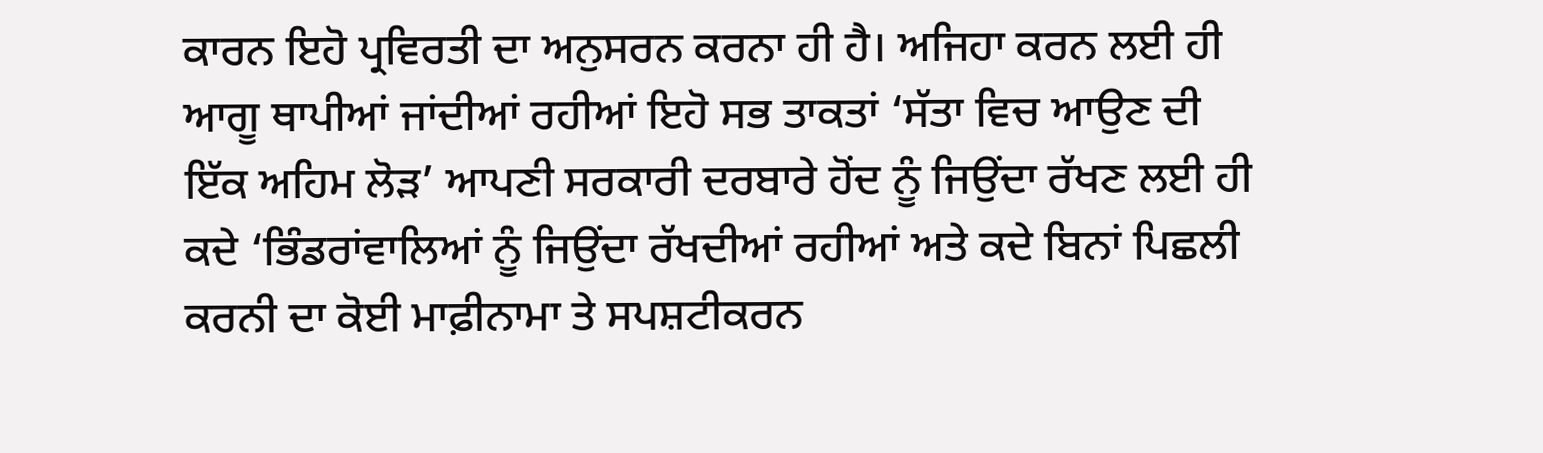ਕਾਰਨ ਇਹੋ ਪ੍ਰਵਿਰਤੀ ਦਾ ਅਨੁਸਰਨ ਕਰਨਾ ਹੀ ਹੈ। ਅਜਿਹਾ ਕਰਨ ਲਈ ਹੀ ਆਗੂ ਥਾਪੀਆਂ ਜਾਂਦੀਆਂ ਰਹੀਆਂ ਇਹੋ ਸਭ ਤਾਕਤਾਂ ‘ਸੱਤਾ ਵਿਚ ਆਉਣ ਦੀ ਇੱਕ ਅਹਿਮ ਲੋੜ’ ਆਪਣੀ ਸਰਕਾਰੀ ਦਰਬਾਰੇ ਹੋਂਦ ਨੂੰ ਜਿਉਂਦਾ ਰੱਖਣ ਲਈ ਹੀ ਕਦੇ ‘ਭਿੰਡਰਾਂਵਾਲਿਆਂ ਨੂੰ ਜਿਉਂਦਾ ਰੱਖਦੀਆਂ ਰਹੀਆਂ ਅਤੇ ਕਦੇ ਬਿਨਾਂ ਪਿਛਲੀ ਕਰਨੀ ਦਾ ਕੋਈ ਮਾਫ਼ੀਨਾਮਾ ਤੇ ਸਪਸ਼ਟੀਕਰਨ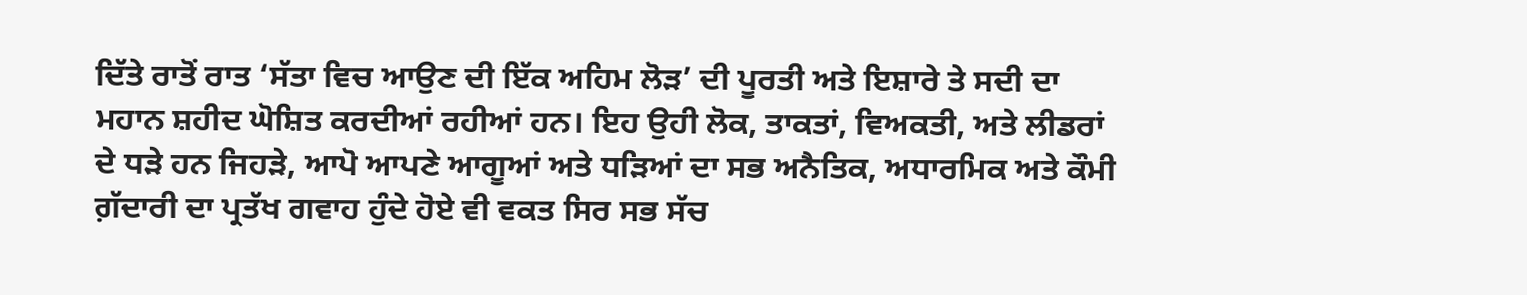ਦਿੱਤੇ ਰਾਤੋਂ ਰਾਤ ‘ਸੱਤਾ ਵਿਚ ਆਉਣ ਦੀ ਇੱਕ ਅਹਿਮ ਲੋੜ’ ਦੀ ਪੂਰਤੀ ਅਤੇ ਇਸ਼ਾਰੇ ਤੇ ਸਦੀ ਦਾ ਮਹਾਨ ਸ਼ਹੀਦ ਘੋਸ਼ਿਤ ਕਰਦੀਆਂ ਰਹੀਆਂ ਹਨ। ਇਹ ਉਹੀ ਲੋਕ, ਤਾਕਤਾਂ, ਵਿਅਕਤੀ, ਅਤੇ ਲੀਡਰਾਂ ਦੇ ਧੜੇ ਹਨ ਜਿਹੜੇ, ਆਪੋ ਆਪਣੇ ਆਗੂਆਂ ਅਤੇ ਧੜਿਆਂ ਦਾ ਸਭ ਅਨੈਤਿਕ, ਅਧਾਰਮਿਕ ਅਤੇ ਕੌਮੀ ਗ਼ੱਦਾਰੀ ਦਾ ਪ੍ਰਤੱਖ ਗਵਾਹ ਹੁੰਦੇ ਹੋਏ ਵੀ ਵਕਤ ਸਿਰ ਸਭ ਸੱਚ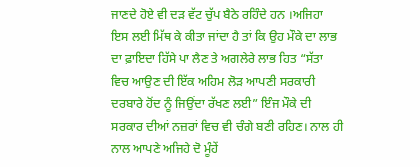ਜਾਣਦੇ ਹੋਏ ਵੀ ਦੜ ਵੱਟ ਚੁੱਪ ਬੈਠੇ ਰਹਿੰਦੇ ਹਨ ।ਅਜਿਹਾ ਇਸ ਲਈ ਮਿੱਥ ਕੇ ਕੀਤਾ ਜਾਂਦਾ ਹੈ ਤਾਂ ਕਿ ਉਹ ਮੌਕੇ ਦਾ ਲਾਭ ਦਾ ਫ਼ਾਇਦਾ ਹਿੱਸੇ ਪਾ ਲੈਣ ਤੇ ਅਗਲੇਰੇ ਲਾਭ ਹਿਤ “ਸੱਤਾ ਵਿਚ ਆਉਣ ਦੀ ਇੱਕ ਅਹਿਮ ਲੋੜ ਆਪਣੀ ਸਰਕਾਰੀ ਦਰਬਾਰੇ ਹੋਂਦ ਨੂੰ ਜਿਉਂਦਾ ਰੱਖਣ ਲਈ” ਇੰਜ ਮੌਕੇ ਦੀ ਸਰਕਾਰ ਦੀਆਂ ਨਜ਼ਰਾਂ ਵਿਚ ਵੀ ਚੰਗੇ ਬਣੀ ਰਹਿਣ। ਨਾਲ ਹੀ ਨਾਲ ਆਪਣੇ ਅਜਿਹੇ ਦੋ ਮੂੰਹੇਂ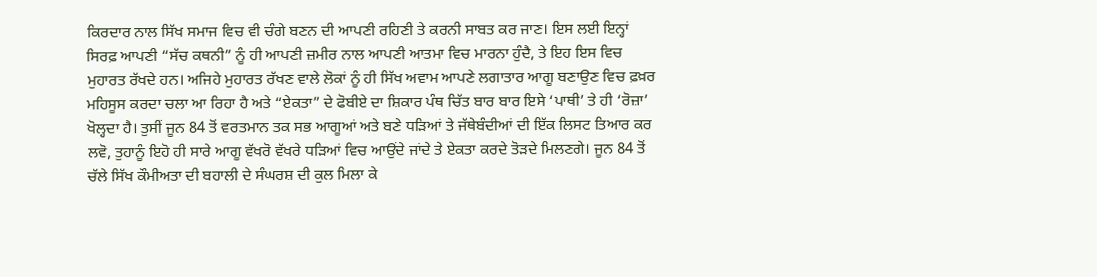ਕਿਰਦਾਰ ਨਾਲ ਸਿੱਖ ਸਮਾਜ ਵਿਚ ਵੀ ਚੰਗੇ ਬਣਨ ਦੀ ਆਪਣੀ ਰਹਿਣੀ ਤੇ ਕਰਨੀ ਸਾਬਤ ਕਰ ਜਾਣ। ਇਸ ਲਈ ਇਨ੍ਹਾਂ ਸਿਰਫ਼ ਆਪਣੀ “ਸੱਚ ਕਥਨੀ” ਨੂੰ ਹੀ ਆਪਣੀ ਜ਼ਮੀਰ ਨਾਲ ਆਪਣੀ ਆਤਮਾ ਵਿਚ ਮਾਰਨਾ ਹੁੰਦੈ, ਤੇ ਇਹ ਇਸ ਵਿਚ ਮੁਹਾਰਤ ਰੱਖਦੇ ਹਨ। ਅਜਿਹੇ ਮੁਹਾਰਤ ਰੱਖਣ ਵਾਲੇ ਲੋਕਾਂ ਨੂੰ ਹੀ ਸਿੱਖ ਅਵਾਮ ਆਪਣੇ ਲਗਾਤਾਰ ਆਗੂ ਬਣਾਉਣ ਵਿਚ ਫ਼ਖ਼ਰ ਮਹਿਸੂਸ ਕਰਦਾ ਚਲਾ ਆ ਰਿਹਾ ਹੈ ਅਤੇ “ਏਕਤਾ” ਦੇ ਫੋਬੀਏ ਦਾ ਸ਼ਿਕਾਰ ਪੰਥ ਚਿੱਤ ਬਾਰ ਬਾਰ ਇਸੇ ‘ਪਾਥੀ’ ਤੇ ਹੀ ‘ਰੋਜ਼ਾ’ ਖੋਲ੍ਹਦਾ ਹੈ। ਤੁਸੀਂ ਜੂਨ 84 ਤੋਂ ਵਰਤਮਾਨ ਤਕ ਸਭ ਆਗੂਆਂ ਅਤੇ ਬਣੇ ਧੜਿਆਂ ਤੇ ਜੱਥੇਬੰਦੀਆਂ ਦੀ ਇੱਕ ਲਿਸਟ ਤਿਆਰ ਕਰ ਲਵੋ, ਤੁਹਾਨੂੰ ਇਹੋ ਹੀ ਸਾਰੇ ਆਗੂ ਵੱਖਰੋ ਵੱਖਰੇ ਧੜਿਆਂ ਵਿਚ ਆਉਂਦੇ ਜਾਂਦੇ ਤੇ ਏਕਤਾ ਕਰਦੇ ਤੋੜਦੇ ਮਿਲਣਗੇ। ਜੂਨ 84 ਤੋਂ ਚੱਲੇ ਸਿੱਖ ਕੌਮੀਅਤਾ ਦੀ ਬਹਾਲੀ ਦੇ ਸੰਘਰਸ਼ ਦੀ ਕੁਲ ਮਿਲਾ ਕੇ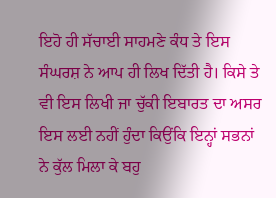ਇਹੋ ਹੀ ਸੱਚਾਈ ਸਾਹਮਣੇ ਕੰਧ ਤੇ ਇਸ ਸੰਘਰਸ਼ ਨੇ ਆਪ ਹੀ ਲਿਖ ਦਿੱਤੀ ਹੈ। ਕਿਸੇ ਤੇ ਵੀ ਇਸ ਲਿਖੀ ਜਾ ਚੁੱਕੀ ਇਬਾਰਤ ਦਾ ਅਸਰ ਇਸ ਲਈ ਨਹੀਂ ਹੁੰਦਾ ਕਿਉਂਕਿ ਇਨ੍ਹਾਂ ਸਭਨਾਂ ਨੇ ਕੁੱਲ ਮਿਲਾ ਕੇ ਬਹੁ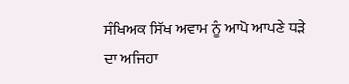ਸੰਖਿਅਕ ਸਿੱਖ ਅਵਾਮ ਨੂੰ ਆਪੋ ਆਪਣੇ ਧੜੇ ਦਾ ਅਜਿਹਾ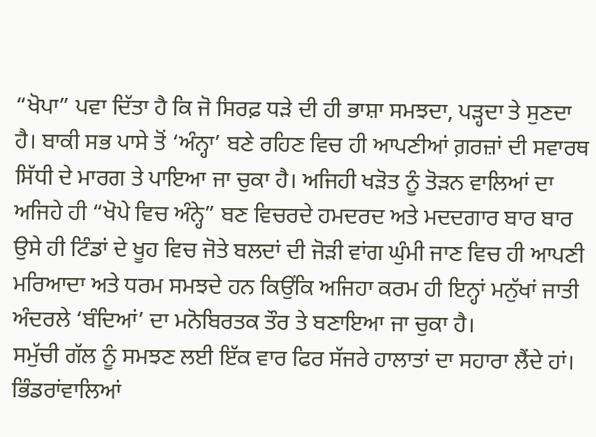“ਖੋਪਾ” ਪਵਾ ਦਿੱਤਾ ਹੈ ਕਿ ਜੋ ਸਿਰਫ਼ ਧੜੇ ਦੀ ਹੀ ਭਾਸ਼ਾ ਸਮਝਦਾ, ਪੜ੍ਹਦਾ ਤੇ ਸੁਣਦਾ ਹੈ। ਬਾਕੀ ਸਭ ਪਾਸੇ ਤੋਂ ‘ਅੰਨ੍ਹਾ’ ਬਣੇ ਰਹਿਣ ਵਿਚ ਹੀ ਆਪਣੀਆਂ ਗ਼ਰਜ਼ਾਂ ਦੀ ਸਵਾਰਥ ਸਿੱਧੀ ਦੇ ਮਾਰਗ ਤੇ ਪਾਇਆ ਜਾ ਚੁਕਾ ਹੈ। ਅਜਿਹੀ ਖੜੋਤ ਨੂੰ ਤੋੜਨ ਵਾਲਿਆਂ ਦਾ ਅਜਿਹੇ ਹੀ “ਖੋਪੇ ਵਿਚ ਅੰਨ੍ਹੇ” ਬਣ ਵਿਚਰਦੇ ਹਮਦਰਦ ਅਤੇ ਮਦਦਗਾਰ ਬਾਰ ਬਾਰ ਉਸੇ ਹੀ ਟਿੰਡਾਂ ਦੇ ਖੂਹ ਵਿਚ ਜੋਤੇ ਬਲਦਾਂ ਦੀ ਜੋੜੀ ਵਾਂਗ ਘੁੰਮੀ ਜਾਣ ਵਿਚ ਹੀ ਆਪਣੀ ਮਰਿਆਦਾ ਅਤੇ ਧਰਮ ਸਮਝਦੇ ਹਨ ਕਿਉਂਕਿ ਅਜਿਹਾ ਕਰਮ ਹੀ ਇਨ੍ਹਾਂ ਮਨੁੱਖਾਂ ਜਾਤੀ ਅੰਦਰਲੇ ‘ਬੰਦਿਆਂ’ ਦਾ ਮਨੋਬਿਰਤਕ ਤੌਰ ਤੇ ਬਣਾਇਆ ਜਾ ਚੁਕਾ ਹੈ।
ਸਮੁੱਚੀ ਗੱਲ ਨੂੰ ਸਮਝਣ ਲਈ ਇੱਕ ਵਾਰ ਫਿਰ ਸੱਜਰੇ ਹਾਲਾਤਾਂ ਦਾ ਸਹਾਰਾ ਲੈਂਦੇ ਹਾਂ। ਭਿੰਡਰਾਂਵਾਲਿਆਂ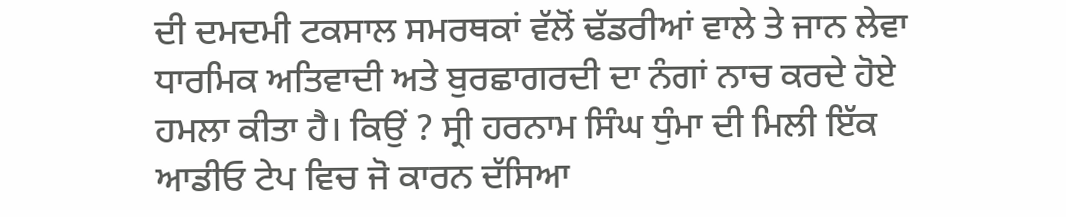ਦੀ ਦਮਦਮੀ ਟਕਸਾਲ ਸਮਰਥਕਾਂ ਵੱਲੋਂ ਢੱਡਰੀਆਂ ਵਾਲੇ ਤੇ ਜਾਨ ਲੇਵਾ ਧਾਰਮਿਕ ਅਤਿਵਾਦੀ ਅਤੇ ਬੁਰਛਾਗਰਦੀ ਦਾ ਨੰਗਾਂ ਨਾਚ ਕਰਦੇ ਹੋਏ ਹਮਲਾ ਕੀਤਾ ਹੈ। ਕਿਉਂ ? ਸ੍ਰੀ ਹਰਨਾਮ ਸਿੰਘ ਧੁੰਮਾ ਦੀ ਮਿਲੀ ਇੱਕ ਆਡੀਓ ਟੇਪ ਵਿਚ ਜੋ ਕਾਰਨ ਦੱਸਿਆ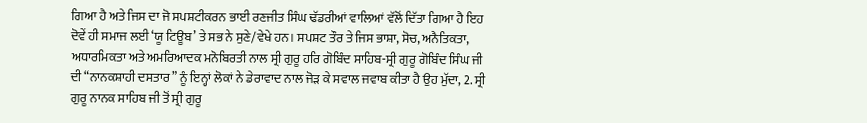ਗਿਆ ਹੈ ਅਤੇ ਜਿਸ ਦਾ ਜੋ ਸਪਸ਼ਟੀਕਰਨ ਭਾਈ ਰਣਜੀਤ ਸਿੰਘ ਢੱਡਰੀਆਂ ਵਾਲਿਆਂ ਵੱਲੋਂ ਦਿੱਤਾ ਗਿਆ ਹੈ ਇਹ ਦੋਵੇਂ ਹੀ ਸਮਾਜ ਲਈ ‘ਯੂ ਟਿਊਬ’ ਤੇ ਸਭ ਨੇ ਸੁਣੇ/ਵੇਖੇ ਹਨ। ਸਪਸ਼ਟ ਤੌਰ ਤੇ ਜਿਸ ਭਾਸ਼ਾ, ਸੋਚ, ਅਨੈਤਿਕਤਾ, ਅਧਾਰਮਿਕਤਾ ਅਤੇ ਅਮਰਿਆਦਕ ਮਨੋਬਿਰਤੀ ਨਾਲ ਸ੍ਰੀ ਗੁਰੂ ਹਰਿ ਗੋਬਿੰਦ ਸਾਹਿਬ-ਸ੍ਰੀ ਗੁਰੂ ਗੋਬਿੰਦ ਸਿੰਘ ਜੀ ਦੀ “ਨਾਨਕਸ਼ਾਹੀ ਦਸਤਾਰ” ਨੂੰ ਇਨ੍ਹਾਂ ਲੋਕਾਂ ਨੇ ਡੇਰਾਵਾਦ ਨਾਲ ਜੋੜ ਕੇ ਸਵਾਲ ਜਵਾਬ ਕੀਤਾ ਹੈ ਉਹ ਮੁੱਦਾ, 2. ਸ੍ਰੀ ਗੁਰੂ ਨਾਨਕ ਸਾਹਿਬ ਜੀ ਤੋਂ ਸ੍ਰੀ ਗੁਰੂ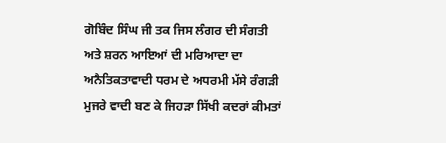ਗੋਬਿੰਦ ਸਿੰਘ ਜੀ ਤਕ ਜਿਸ ਲੰਗਰ ਦੀ ਸੰਗਤੀ ਅਤੇ ਸ਼ਰਨ ਆਇਆਂ ਦੀ ਮਰਿਆਦਾ ਦਾ ਅਨੈਤਿਕਤਾਵਾਦੀ ਧਰਮ ਦੇ ਅਧਰਮੀ ਮੱਸੇ ਰੰਗੜੀ ਮੁਜਰੇ ਵਾਦੀ ਬਣ ਕੇ ਜਿਹੜਾ ਸਿੱਖੀ ਕਦਰਾਂ ਕੀਮਤਾਂ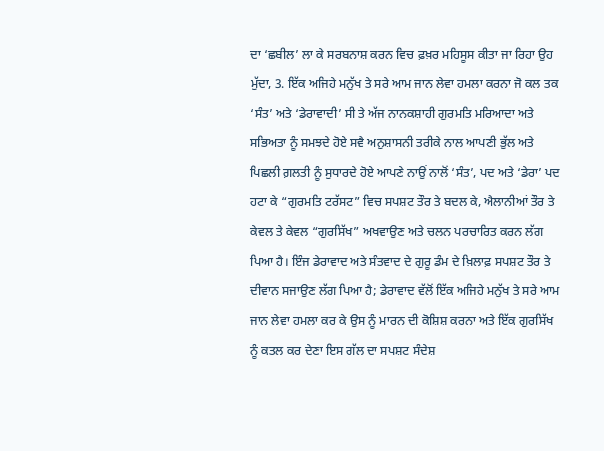ਦਾ ‘ਛਬੀਲ’ ਲਾ ਕੇ ਸਰਬਨਾਸ਼ ਕਰਨ ਵਿਚ ਫ਼ਖ਼ਰ ਮਹਿਸੂਸ ਕੀਤਾ ਜਾ ਰਿਹਾ ਉਹ ਮੁੱਦਾ, 3. ਇੱਕ ਅਜਿਹੇ ਮਨੁੱਖ ਤੇ ਸਰੇ ਆਮ ਜਾਨ ਲੇਵਾ ਹਮਲਾ ਕਰਨਾ ਜੋ ਕਲ ਤਕ ‘ਸੰਤ’ ਅਤੇ ‘ਡੇਰਾਵਾਦੀ’ ਸੀ ਤੇ ਅੱਜ ਨਾਨਕਸ਼ਾਹੀ ਗੁਰਮਤਿ ਮਰਿਆਦਾ ਅਤੇ ਸਭਿਅਤਾ ਨੂੰ ਸਮਝਦੇ ਹੋਏ ਸਵੈ ਅਨੁਸ਼ਾਸਨੀ ਤਰੀਕੇ ਨਾਲ ਆਪਣੀ ਭੁੱਲ ਅਤੇ ਪਿਛਲੀ ਗ਼ਲਤੀ ਨੂੰ ਸੁਧਾਰਦੇ ਹੋਏ ਆਪਣੇ ਨਾਉਂ ਨਾਲੋਂ ‘ਸੰਤ’, ਪਦ ਅਤੇ ‘ਡੇਰਾ’ ਪਦ ਹਟਾ ਕੇ “ਗੁਰਮਤਿ ਟਰੱਸਟ” ਵਿਚ ਸਪਸ਼ਟ ਤੌਰ ਤੇ ਬਦਲ ਕੇ, ਐਲਾਨੀਆਂ ਤੌਰ ਤੇ ਕੇਵਲ ਤੇ ਕੇਵਲ “ਗੁਰਸਿੱਖ” ਅਖਵਾਉਣ ਅਤੇ ਚਲਨ ਪਰਚਾਰਿਤ ਕਰਨ ਲੱਗ ਪਿਆ ਹੈ। ਇੰਜ ਡੇਰਾਵਾਦ ਅਤੇ ਸੰਤਵਾਦ ਦੇ ਗੁਰੂ ਡੰਮ ਦੇ ਖ਼ਿਲਾਫ਼ ਸਪਸ਼ਟ ਤੌਰ ਤੇ ਦੀਵਾਨ ਸਜਾਉਣ ਲੱਗ ਪਿਆ ਹੈ; ਡੇਰਾਵਾਦ ਵੱਲੋਂ ਇੱਕ ਅਜਿਹੇ ਮਨੁੱਖ ਤੇ ਸਰੇ ਆਮ ਜਾਨ ਲੇਵਾ ਹਮਲਾ ਕਰ ਕੇ ਉਸ ਨੂੰ ਮਾਰਨ ਦੀ ਕੋਸ਼ਿਸ਼ ਕਰਨਾ ਅਤੇ ਇੱਕ ਗੁਰਸਿੱਖ ਨੂੰ ਕਤਲ ਕਰ ਦੇਣਾ ਇਸ ਗੱਲ ਦਾ ਸਪਸ਼ਟ ਸੰਦੇਸ਼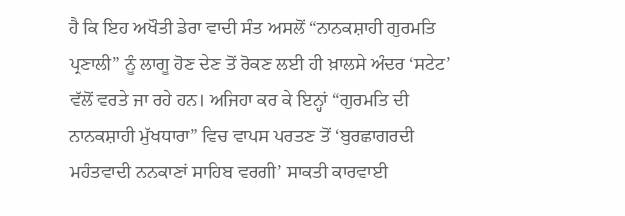ਹੈ ਕਿ ਇਹ ਅਖੌਤੀ ਡੇਰਾ ਵਾਦੀ ਸੰਤ ਅਸਲੋਂ “ਨਾਨਕਸ਼ਾਹੀ ਗੁਰਮਤਿ ਪ੍ਰਣਾਲੀ” ਨੂੰ ਲਾਗੂ ਹੋਣ ਦੇਣ ਤੋਂ ਰੋਕਣ ਲਈ ਹੀ ਖ਼ਾਲਸੇ ਅੰਦਰ ‘ਸਟੇਟ’ ਵੱਲੋਂ ਵਰਤੇ ਜਾ ਰਹੇ ਹਨ। ਅਜਿਹਾ ਕਰ ਕੇ ਇਨ੍ਹਾਂ “ਗੁਰਮਤਿ ਦੀ ਨਾਨਕਸ਼ਾਹੀ ਮੁੱਖਧਾਰਾ” ਵਿਚ ਵਾਪਸ ਪਰਤਣ ਤੋਂ ‘ਬੁਰਛਾਗਰਦੀ ਮਹੰਤਵਾਦੀ ਨਨਕਾਣਾਂ ਸਾਹਿਬ ਵਰਗੀ’ ਸਾਕਤੀ ਕਾਰਵਾਈ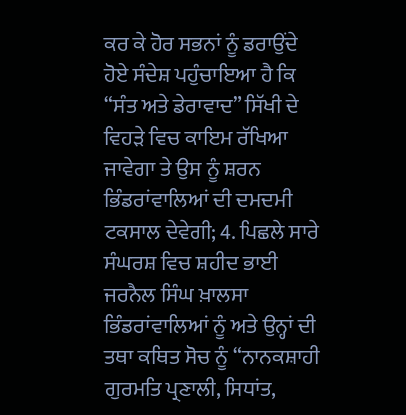ਕਰ ਕੇ ਹੋਰ ਸਭਨਾਂ ਨੂੰ ਡਰਾਉਂਦੇ ਹੋਏ ਸੰਦੇਸ਼ ਪਹੁੰਚਾਇਆ ਹੈ ਕਿ “ਸੰਤ ਅਤੇ ਡੇਰਾਵਾਦ” ਸਿੱਖੀ ਦੇ ਵਿਹੜੇ ਵਿਚ ਕਾਇਮ ਰੱਖਿਆ ਜਾਵੇਗਾ ਤੇ ਉਸ ਨੂੰ ਸ਼ਰਨ ਭਿੰਡਰਾਂਵਾਲਿਆਂ ਦੀ ਦਮਦਮੀ ਟਕਸਾਲ ਦੇਵੇਗੀ; 4. ਪਿਛਲੇ ਸਾਰੇ ਸੰਘਰਸ਼ ਵਿਚ ਸ਼ਹੀਦ ਭਾਈ ਜਰਨੈਲ ਸਿੰਘ ਖ਼ਾਲਸਾ ਭਿੰਡਰਾਂਵਾਲਿਆਂ ਨੂੰ ਅਤੇ ਉਨ੍ਹਾਂ ਦੀ ਤਥਾ ਕਥਿਤ ਸੋਚ ਨੂੰ “ਨਾਨਕਸ਼ਾਹੀ ਗੁਰਮਤਿ ਪ੍ਰਣਾਲੀ, ਸਿਧਾਂਤ,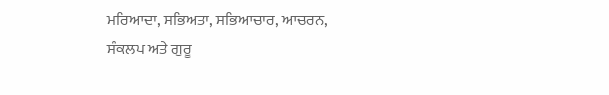ਮਰਿਆਦਾ, ਸਭਿਅਤਾ, ਸਭਿਆਚਾਰ, ਆਚਰਨ, ਸੰਕਲਪ ਅਤੇ ਗੁਰੂ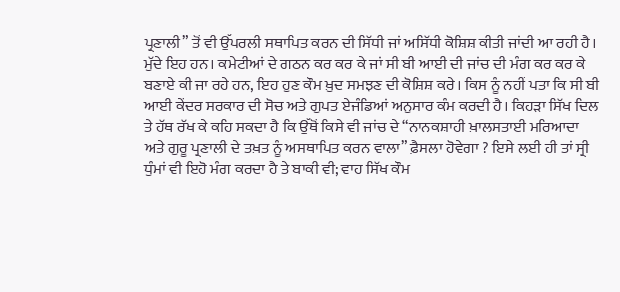ਪ੍ਰਣਾਲੀ” ਤੋਂ ਵੀ ਉੱਪਰਲੀ ਸਥਾਪਿਤ ਕਰਨ ਦੀ ਸਿੱਧੀ ਜਾਂ ਅਸਿੱਧੀ ਕੋਸ਼ਿਸ਼ ਕੀਤੀ ਜਾਂਦੀ ਆ ਰਹੀ ਹੈ। ਮੁੱਦੇ ਇਹ ਹਨ। ਕਮੇਟੀਆਂ ਦੇ ਗਠਨ ਕਰ ਕਰ ਕੇ ਜਾਂ ਸੀ ਬੀ ਆਈ ਦੀ ਜਾਂਚ ਦੀ ਮੰਗ ਕਰ ਕਰ ਕੇ ਬਣਾਏ ਕੀ ਜਾ ਰਹੇ ਹਨ, ਇਹ ਹੁਣ ਕੌਮ ਖ਼ੁਦ ਸਮਝਣ ਦੀ ਕੋਸ਼ਿਸ਼ ਕਰੇ। ਕਿਸ ਨੂੰ ਨਹੀਂ ਪਤਾ ਕਿ ਸੀ ਬੀ ਆਈ ਕੇਂਦਰ ਸਰਕਾਰ ਦੀ ਸੋਚ ਅਤੇ ਗੁਪਤ ਏਜੰਡਿਆਂ ਅਨੁਸਾਰ ਕੰਮ ਕਰਦੀ ਹੈ। ਕਿਹੜਾ ਸਿੱਖ ਦਿਲ ਤੇ ਹੱਥ ਰੱਖ ਕੇ ਕਹਿ ਸਕਦਾ ਹੈ ਕਿ ਉੱਥੋਂ ਕਿਸੇ ਵੀ ਜਾਂਚ ਦੇ “ਨਾਨਕਸ਼ਾਹੀ ਖ਼ਾਲਸਤਾਈ ਮਰਿਆਦਾ ਅਤੇ ਗੁਰੂ ਪ੍ਰਣਾਲੀ ਦੇ ਤਖ਼ਤ ਨੂੰ ਅਸਥਾਪਿਤ ਕਰਨ ਵਾਲਾ” ਫ਼ੈਸਲਾ ਹੋਵੇਗਾ ? ਇਸੇ ਲਈ ਹੀ ਤਾਂ ਸ੍ਰੀ ਧੁੰਮਾਂ ਵੀ ਇਹੋ ਮੰਗ ਕਰਦਾ ਹੈ ਤੇ ਬਾਕੀ ਵੀ; ਵਾਹ ਸਿੱਖ ਕੌਮ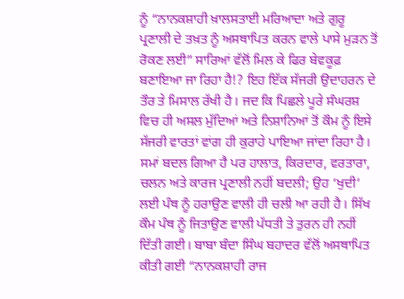ਨੂੰ “ਨਾਨਕਸ਼ਾਹੀ ਖ਼ਾਲਸਤਾਈ ਮਰਿਆਦਾ ਅਤੇ ਗੁਰੂ ਪ੍ਰਣਾਲੀ ਦੇ ਤਖ਼ਤ ਨੂੰ ਅਸਥਾਪਿਤ ਕਰਨ ਵਾਲੇ ਪਾਸੇ ਮੁੜਨ ਤੋਂ ਰੋਕਣ ਲਈ” ਸਾਰਿਆਂ ਵੱਲੋਂ ਮਿਲ ਕੇ ਫਿਰ ਬੇਵਕੂਫ਼ ਬਣਾਇਆ ਜਾ ਰਿਹਾ ਹੈ!? ਇਹ ਇੱਕ ਸੱਜਰੀ ਉਦਾਹਰਨ ਦੇ ਤੌਰ ਤੇ ਮਿਸਾਲ ਰੱਖੀ ਹੈ। ਜਦ ਕਿ ਪਿਛਲੇ ਪੂਰੇ ਸੰਘਰਸ਼ ਵਿਚ ਹੀ ਅਸਲ ਮੁੱਦਿਆਂ ਅਤੇ ਨਿਸ਼ਾਨਿਆਂ ਤੋਂ ਕੌਮ ਨੂੰ ਇਸੇ ਸੱਜਰੀ ਵਾਰਤਾਂ ਵਾਂਗ ਹੀ ਕੁਰਾਹੇ ਪਾਇਆ ਜਾਂਦਾ ਰਿਹਾ ਹੈ। ਸਮਾਂ ਬਦਲ ਗਿਆ ਹੈ ਪਰ ਹਾਲਾਤ, ਕਿਰਦਾਰ, ਵਰਤਾਰਾ, ਚਲਨ ਅਤੇ ਕਾਰਜ ਪ੍ਰਣਾਲੀ ਨਹੀਂ ਬਦਲੀ; ਉਹ ‘ਖੁਦੀ’ ਲਈ ਪੰਥ ਨੂੰ ਹਰਾਉਣ ਵਾਲੀ ਹੀ ਚਲੀ ਆ ਰਹੀ ਹੈ। ਸਿੱਖ ਕੌਮ ਪੰਥ ਨੂੰ ਜਿਤਾਉਣ ਵਾਲੀ ਪੱਧਤੀ ਤੇ ਤੁਰਨ ਹੀ ਨਹੀਂ ਦਿੱਤੀ ਗਈ। ਬਾਬਾ ਬੰਦਾ ਸਿੰਘ ਬਹਾਦਰ ਵੱਲੋਂ ਅਸਥਾਪਿਤ ਕੀਤੀ ਗਈ “ਨਾਨਕਸ਼ਾਹੀ ਰਾਜ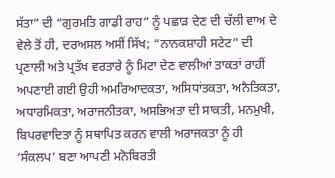ਸੱਤਾ” ਦੀ “ਗੁਰਮਤਿ ਗਾਡੀ ਰਾਹ” ਨੂੰ ਪਛਾੜ ਦੇਣ ਦੀ ਚੱਲੀ ਵਾਅ ਦੇ ਵੇਲੇ ਤੋਂ ਹੀ, ਦਰਅਸਲ ਅਸੀਂ ਸਿੱਖ; “ਨਾਨਕਸ਼ਾਹੀ ਸਟੇਟ” ਦੀ ਪ੍ਰਣਾਲੀ ਅਤੇ ਪ੍ਰਤੱਖ ਵਰਤਾਰੇ ਨੂੰ ਮਿਟਾ ਦੇਣ ਵਾਲੀਆਂ ਤਾਕਤਾਂ ਰਾਹੀਂ ਅਪਣਾਈ ਗਈ ਉਹੀ ਅਮਰਿਆਦਕਤਾ, ਅਸਿਧਾਂਤਕਤਾ, ਅਨੈਤਿਕਤਾ, ਅਧਾਰਮਿਕਤਾ, ਅਰਾਜਨੀਤਕਾ, ਅਸਭਿਅਤਾ ਦੀ ਸਾਕਤੀ, ਮਨਮੁਖੀ, ਬਿਪਰਵਾਦਿਤਾ ਨੂੰ ਸਥਾਪਿਤ ਕਰਨ ਵਾਲੀ ਅਰਾਜਕਤਾ ਨੂੰ ਹੀ ‘ਸੰਕਲਪ’ ਬਣਾ ਆਪਣੀ ਮਨੋਬਿਰਤੀ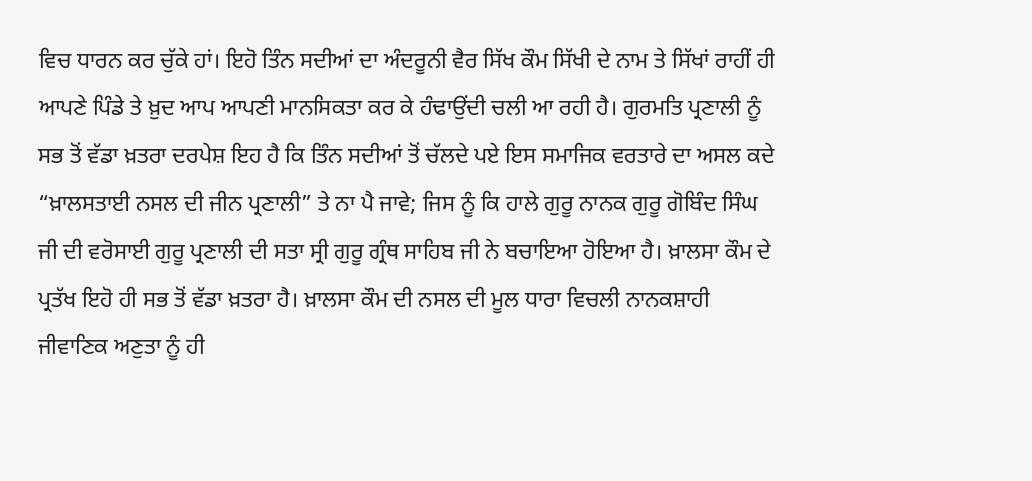ਵਿਚ ਧਾਰਨ ਕਰ ਚੁੱਕੇ ਹਾਂ। ਇਹੋ ਤਿੰਨ ਸਦੀਆਂ ਦਾ ਅੰਦਰੂਨੀ ਵੈਰ ਸਿੱਖ ਕੌਮ ਸਿੱਖੀ ਦੇ ਨਾਮ ਤੇ ਸਿੱਖਾਂ ਰਾਹੀਂ ਹੀ ਆਪਣੇ ਪਿੰਡੇ ਤੇ ਖ਼ੁਦ ਆਪ ਆਪਣੀ ਮਾਨਸਿਕਤਾ ਕਰ ਕੇ ਹੰਢਾਉਂਦੀ ਚਲੀ ਆ ਰਹੀ ਹੈ। ਗੁਰਮਤਿ ਪ੍ਰਣਾਲੀ ਨੂੰ ਸਭ ਤੋਂ ਵੱਡਾ ਖ਼ਤਰਾ ਦਰਪੇਸ਼ ਇਹ ਹੈ ਕਿ ਤਿੰਨ ਸਦੀਆਂ ਤੋਂ ਚੱਲਦੇ ਪਏ ਇਸ ਸਮਾਜਿਕ ਵਰਤਾਰੇ ਦਾ ਅਸਲ ਕਦੇ “ਖ਼ਾਲਸਤਾਈ ਨਸਲ ਦੀ ਜੀਨ ਪ੍ਰਣਾਲੀ” ਤੇ ਨਾ ਪੈ ਜਾਵੇ; ਜਿਸ ਨੂੰ ਕਿ ਹਾਲੇ ਗੁਰੂ ਨਾਨਕ ਗੁਰੂ ਗੋਬਿੰਦ ਸਿੰਘ ਜੀ ਦੀ ਵਰੋਸਾਈ ਗੁਰੂ ਪ੍ਰਣਾਲੀ ਦੀ ਸਤਾ ਸ੍ਰੀ ਗੁਰੂ ਗ੍ਰੰਥ ਸਾਹਿਬ ਜੀ ਨੇ ਬਚਾਇਆ ਹੋਇਆ ਹੈ। ਖ਼ਾਲਸਾ ਕੌਮ ਦੇ ਪ੍ਰਤੱਖ ਇਹੋ ਹੀ ਸਭ ਤੋਂ ਵੱਡਾ ਖ਼ਤਰਾ ਹੈ। ਖ਼ਾਲਸਾ ਕੌਮ ਦੀ ਨਸਲ ਦੀ ਮੂਲ ਧਾਰਾ ਵਿਚਲੀ ਨਾਨਕਸ਼ਾਹੀ ਜੀਵਾਣਿਕ ਅਣੁਤਾ ਨੂੰ ਹੀ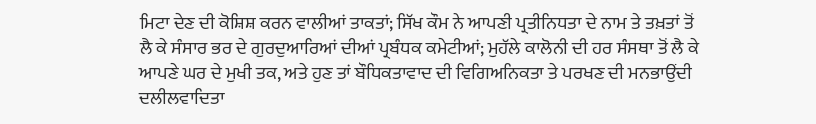ਮਿਟਾ ਦੇਣ ਦੀ ਕੋਸ਼ਿਸ਼ ਕਰਨ ਵਾਲੀਆਂ ਤਾਕਤਾਂ; ਸਿੱਖ ਕੌਮ ਨੇ ਆਪਣੀ ਪ੍ਰਤੀਨਿਧਤਾ ਦੇ ਨਾਮ ਤੇ ਤਖ਼ਤਾਂ ਤੋਂ ਲੈ ਕੇ ਸੰਸਾਰ ਭਰ ਦੇ ਗੁਰਦੁਆਰਿਆਂ ਦੀਆਂ ਪ੍ਰਬੰਧਕ ਕਮੇਟੀਆਂ; ਮੁਹੱਲੇ ਕਾਲੋਨੀ ਦੀ ਹਰ ਸੰਸਥਾ ਤੋਂ ਲੈ ਕੇ ਆਪਣੇ ਘਰ ਦੇ ਮੁਖੀ ਤਕ, ਅਤੇ ਹੁਣ ਤਾਂ ਬੌਧਿਕਤਾਵਾਦ ਦੀ ਵਿਗਿਅਨਿਕਤਾ ਤੇ ਪਰਖਣ ਦੀ ਮਨਭਾਉਂਦੀ ਦਲੀਲਵਾਦਿਤਾ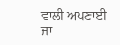ਵਾਲੀ ਅਪਣਾਈ ਜਾ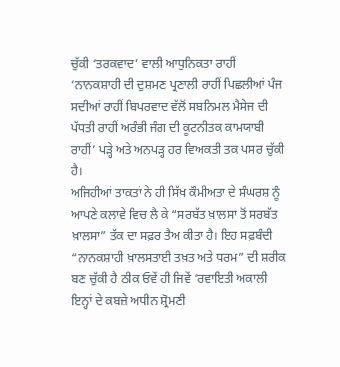ਚੁੱਕੀ ‘ਤਰਕਵਾਦ’ ਵਾਲੀ ਆਧੁਨਿਕਤਾ ਰਾਹੀਂ ‘ਨਾਨਕਸ਼ਾਹੀ ਦੀ ਦੁਸ਼ਮਣ ਪ੍ਰਣਾਲੀ ਰਾਹੀਂ ਪਿਛਲੀਆਂ ਪੰਜ ਸਦੀਆਂ ਰਾਹੀਂ ਬਿਪਰਵਾਦ ਵੱਲੋਂ ਸਬਨਿਮਲ ਮੈਸੇਜ ਦੀ ਪੱਧਤੀ ਰਾਹੀਂ ਅਰੰਭੀ ਜੰਗ ਦੀ ਕੂਟਨੀਤਕ ਕਾਮਯਾਬੀ ਰਾਹੀਂ’ ਪੜ੍ਹੇ ਅਤੇ ਅਨਪੜ੍ਹ ਹਰ ਵਿਅਕਤੀ ਤਕ ਪਸਰ ਚੁੱਕੀ ਹੈ।
ਅਜਿਹੀਆਂ ਤਾਕਤਾਂ ਨੇ ਹੀ ਸਿੱਖ ਕੌਮੀਅਤਾ ਦੇ ਸੰਘਰਸ਼ ਨੂੰ ਆਪਣੇ ਕਲਾਵੇ ਵਿਚ ਲੈ ਕੇ “ਸਰਬੱਤ ਖ਼ਾਲਸਾ ਤੋਂ ਸਰਬੱਤ ਖ਼ਾਲਸਾ” ਤੱਕ ਦਾ ਸਫ਼ਰ ਤੈਅ ਕੀਤਾ ਹੈ। ਇਹ ਸਫ਼ਬੰਦੀ “ਨਾਨਕਸ਼ਾਹੀ ਖ਼ਾਲਸਤਾਈ ਤਖ਼ਤ ਅਤੇ ਧਰਮ” ਦੀ ਸ਼ਰੀਕ ਬਣ ਚੁੱਕੀ ਹੈ ਠੀਕ ਓਵੇਂ ਹੀ ਜਿਵੇਂ ‘ਰਵਾਇਤੀ ਅਕਾਲੀ ਇਨ੍ਹਾਂ ਦੇ ਕਬਜ਼ੇ ਅਧੀਨ ਸ਼੍ਰੋਮਣੀ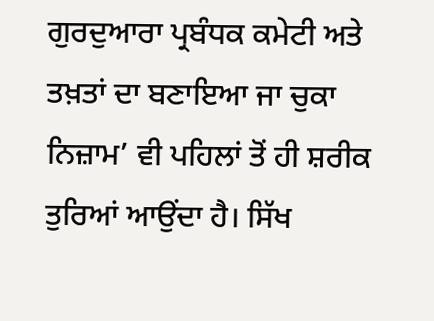ਗੁਰਦੁਆਰਾ ਪ੍ਰਬੰਧਕ ਕਮੇਟੀ ਅਤੇ ਤਖ਼ਤਾਂ ਦਾ ਬਣਾਇਆ ਜਾ ਚੁਕਾ ਨਿਜ਼ਾਮ’ ਵੀ ਪਹਿਲਾਂ ਤੋਂ ਹੀ ਸ਼ਰੀਕ ਤੁਰਿਆਂ ਆਉਂਦਾ ਹੈ। ਸਿੱਖ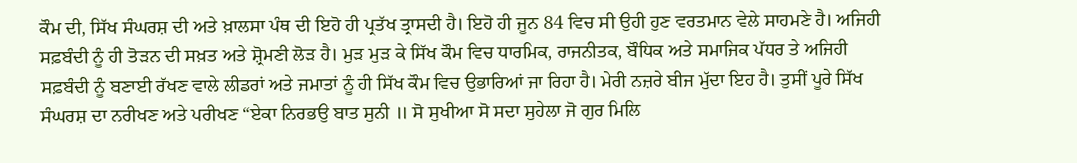ਕੌਮ ਦੀ, ਸਿੱਖ ਸੰਘਰਸ਼ ਦੀ ਅਤੇ ਖ਼ਾਲਸਾ ਪੰਥ ਦੀ ਇਹੋ ਹੀ ਪ੍ਰਤੱਖ ਤ੍ਰਾਸਦੀ ਹੈ। ਇਹੋ ਹੀ ਜੂਨ 84 ਵਿਚ ਸੀ ਉਹੀ ਹੁਣ ਵਰਤਮਾਨ ਵੇਲੇ ਸਾਹਮਣੇ ਹੈ। ਅਜਿਹੀ ਸਫ਼ਬੰਦੀ ਨੂੰ ਹੀ ਤੋੜਨ ਦੀ ਸਖ਼ਤ ਅਤੇ ਸ਼੍ਰੋਮਣੀ ਲੋੜ ਹੈ। ਮੁੜ ਮੁੜ ਕੇ ਸਿੱਖ ਕੌਮ ਵਿਚ ਧਾਰਮਿਕ, ਰਾਜਨੀਤਕ, ਬੌਧਿਕ ਅਤੇ ਸਮਾਜਿਕ ਪੱਧਰ ਤੇ ਅਜਿਹੀ ਸਫ਼ਬੰਦੀ ਨੂੰ ਬਣਾਈ ਰੱਖਣ ਵਾਲੇ ਲੀਡਰਾਂ ਅਤੇ ਜਮਾਤਾਂ ਨੂੰ ਹੀ ਸਿੱਖ ਕੌਮ ਵਿਚ ਉਭਾਰਿਆਂ ਜਾ ਰਿਹਾ ਹੈ। ਮੇਰੀ ਨਜ਼ਰੇ ਬੀਜ ਮੁੱਦਾ ਇਹ ਹੈ। ਤੁਸੀਂ ਪੂਰੇ ਸਿੱਖ ਸੰਘਰਸ਼ ਦਾ ਨਰੀਖਣ ਅਤੇ ਪਰੀਖਣ “ਏਕਾ ਨਿਰਭਉ ਬਾਤ ਸੁਨੀ ॥ ਸੋ ਸੁਖੀਆ ਸੋ ਸਦਾ ਸੁਹੇਲਾ ਜੋ ਗੁਰ ਮਿਲਿ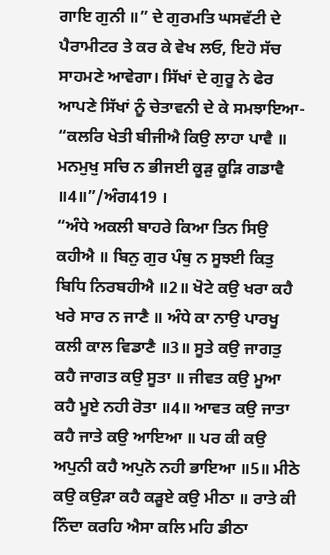ਗਾਇ ਗੁਨੀ ॥” ਦੇ ਗੁਰਮਤਿ ਘਸਵੱਟੀ ਦੇ ਪੈਰਾਮੀਟਰ ਤੇ ਕਰ ਕੇ ਵੇਖ ਲਓ, ਇਹੋ ਸੱਚ ਸਾਹਮਣੇ ਆਵੇਗਾ। ਸਿੱਖਾਂ ਦੇ ਗੁਰੂ ਨੇ ਫੇਰ ਆਪਣੇ ਸਿੱਖਾਂ ਨੂੰ ਚੇਤਾਵਨੀ ਦੇ ਕੇ ਸਮਝਾਇਆ- “ਕਲਰਿ ਖੇਤੀ ਬੀਜੀਐ ਕਿਉ ਲਾਹਾ ਪਾਵੈ ॥ ਮਨਮੁਖੁ ਸਚਿ ਨ ਭੀਜਈ ਕੂੜੁ ਕੂੜਿ ਗਡਾਵੈ ॥4॥”/ਅੰਗ419 ।
“ਅੰਧੇ ਅਕਲੀ ਬਾਹਰੇ ਕਿਆ ਤਿਨ ਸਿਉ ਕਹੀਐ ॥ ਬਿਨੁ ਗੁਰ ਪੰਥੁ ਨ ਸੂਝਈ ਕਿਤੁ ਬਿਧਿ ਨਿਰਬਹੀਐ ॥2॥ ਖੋਟੇ ਕਉ ਖਰਾ ਕਹੈ ਖਰੇ ਸਾਰ ਨ ਜਾਣੈ ॥ ਅੰਧੇ ਕਾ ਨਾਉ ਪਾਰਖੂ ਕਲੀ ਕਾਲ ਵਿਡਾਣੈ ॥3॥ ਸੂਤੇ ਕਉ ਜਾਗਤੁ ਕਹੈ ਜਾਗਤ ਕਉ ਸੂਤਾ ॥ ਜੀਵਤ ਕਉ ਮੂਆ ਕਹੈ ਮੂਏ ਨਹੀ ਰੋਤਾ ॥4॥ ਆਵਤ ਕਉ ਜਾਤਾ ਕਹੈ ਜਾਤੇ ਕਉ ਆਇਆ ॥ ਪਰ ਕੀ ਕਉ ਅਪੁਨੀ ਕਹੈ ਅਪੁਨੋ ਨਹੀ ਭਾਇਆ ॥5॥ ਮੀਠੇ ਕਉ ਕਉੜਾ ਕਹੈ ਕੜੂਏ ਕਉ ਮੀਠਾ ॥ ਰਾਤੇ ਕੀ ਨਿੰਦਾ ਕਰਹਿ ਐਸਾ ਕਲਿ ਮਹਿ ਡੀਠਾ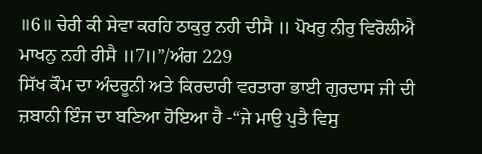॥6॥ ਚੇਰੀ ਕੀ ਸੇਵਾ ਕਰਹਿ ਠਾਕੁਰੁ ਨਹੀ ਦੀਸੈ ॥ ਪੋਖਰੁ ਨੀਰੁ ਵਿਰੋਲੀਐ ਮਾਖਨੁ ਨਹੀ ਰੀਸੈ ॥7॥”/ਅੰਗ 229
ਸਿੱਖ ਕੌਮ ਦਾ ਅੰਦਰੂਨੀ ਅਤੇ ਕਿਰਦਾਰੀ ਵਰਤਾਰਾ ਭਾਈ ਗੁਰਦਾਸ ਜੀ ਦੀ ਜ਼ਬਾਨੀ ਇੰਜ ਦਾ ਬਣਿਆ ਹੋਇਆ ਹੈ -“ਜੇ ਮਾਉ ਪੁਤੈ ਵਿਸੁ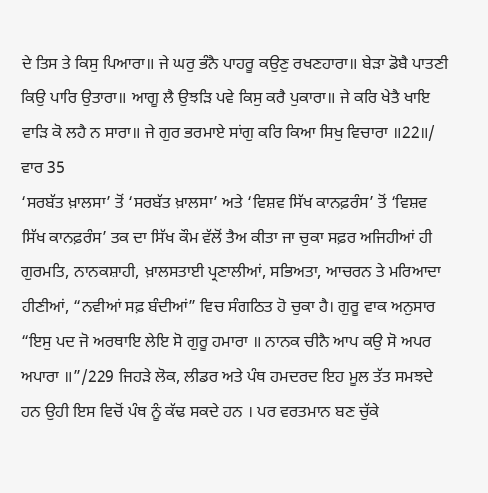ਦੇ ਤਿਸ ਤੇ ਕਿਸੁ ਪਿਆਰਾ॥ ਜੇ ਘਰੁ ਭੰਨੈ ਪਾਹਰੂ ਕਉਣੁ ਰਖਣਹਾਰਾ॥ ਬੇੜਾ ਡੋਬੈ ਪਾਤਣੀ ਕਿਉ ਪਾਰਿ ਉਤਾਰਾ॥ ਆਗੂ ਲੈ ਉਝੜਿ ਪਵੇ ਕਿਸੁ ਕਰੈ ਪੁਕਾਰਾ॥ ਜੇ ਕਰਿ ਖੇਤੈ ਖਾਇ ਵਾੜਿ ਕੋ ਲਹੈ ਨ ਸਾਰਾ॥ ਜੇ ਗੁਰ ਭਰਮਾਏ ਸਾਂਗੁ ਕਰਿ ਕਿਆ ਸਿਖੁ ਵਿਚਾਰਾ ॥22॥/ ਵਾਰ 35
‘ਸਰਬੱਤ ਖ਼ਾਲਸਾ’ ਤੋਂ ‘ਸਰਬੱਤ ਖ਼ਾਲਸਾ’ ਅਤੇ ‘ਵਿਸ਼ਵ ਸਿੱਖ ਕਾਨਫ਼ਰੰਸ’ ਤੋਂ ‘ਵਿਸ਼ਵ ਸਿੱਖ ਕਾਨਫ਼ਰੰਸ’ ਤਕ ਦਾ ਸਿੱਖ ਕੌਮ ਵੱਲੋਂ ਤੈਅ ਕੀਤਾ ਜਾ ਚੁਕਾ ਸਫ਼ਰ ਅਜਿਹੀਆਂ ਹੀ ਗੁਰਮਤਿ, ਨਾਨਕਸ਼ਾਹੀ, ਖ਼ਾਲਸਤਾਈ ਪ੍ਰਣਾਲੀਆਂ, ਸਭਿਅਤਾ, ਆਚਰਨ ਤੇ ਮਰਿਆਦਾ ਹੀਣੀਆਂ, “ਨਵੀਆਂ ਸਫ਼ ਬੰਦੀਆਂ” ਵਿਚ ਸੰਗਠਿਤ ਹੋ ਚੁਕਾ ਹੈ। ਗੁਰੂ ਵਾਕ ਅਨੁਸਾਰ “ਇਸੁ ਪਦ ਜੋ ਅਰਥਾਇ ਲੇਇ ਸੋ ਗੁਰੂ ਹਮਾਰਾ ॥ ਨਾਨਕ ਚੀਨੈ ਆਪ ਕਉ ਸੋ ਅਪਰ ਅਪਾਰਾ ॥”/229 ਜਿਹੜੇ ਲੋਕ, ਲੀਡਰ ਅਤੇ ਪੰਥ ਹਮਦਰਦ ਇਹ ਮੂਲ ਤੱਤ ਸਮਝਦੇ ਹਨ ਉਹੀ ਇਸ ਵਿਚੋਂ ਪੰਥ ਨੂੰ ਕੱਢ ਸਕਦੇ ਹਨ । ਪਰ ਵਰਤਮਾਨ ਬਣ ਚੁੱਕੇ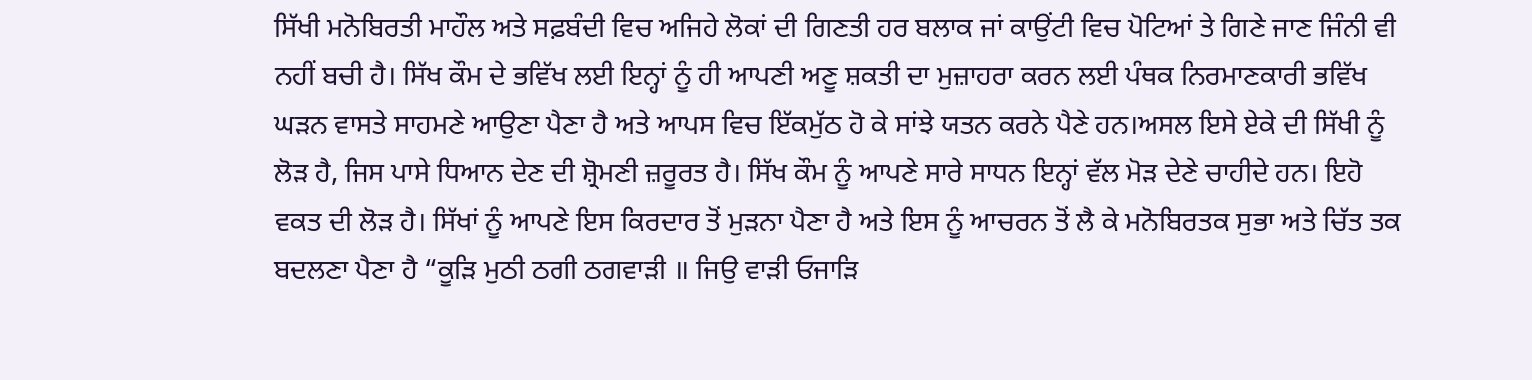ਸਿੱਖੀ ਮਨੋਬਿਰਤੀ ਮਾਹੌਲ ਅਤੇ ਸਫ਼ਬੰਦੀ ਵਿਚ ਅਜਿਹੇ ਲੋਕਾਂ ਦੀ ਗਿਣਤੀ ਹਰ ਬਲਾਕ ਜਾਂ ਕਾਉਂਟੀ ਵਿਚ ਪੋਟਿਆਂ ਤੇ ਗਿਣੇ ਜਾਣ ਜਿੰਨੀ ਵੀ ਨਹੀਂ ਬਚੀ ਹੈ। ਸਿੱਖ ਕੌਮ ਦੇ ਭਵਿੱਖ ਲਈ ਇਨ੍ਹਾਂ ਨੂੰ ਹੀ ਆਪਣੀ ਅਣੂ ਸ਼ਕਤੀ ਦਾ ਮੁਜ਼ਾਹਰਾ ਕਰਨ ਲਈ ਪੰਥਕ ਨਿਰਮਾਣਕਾਰੀ ਭਵਿੱਖ ਘੜਨ ਵਾਸਤੇ ਸਾਹਮਣੇ ਆਉਣਾ ਪੈਣਾ ਹੈ ਅਤੇ ਆਪਸ ਵਿਚ ਇੱਕਮੁੱਠ ਹੋ ਕੇ ਸਾਂਝੇ ਯਤਨ ਕਰਨੇ ਪੈਣੇ ਹਨ।ਅਸਲ ਇਸੇ ਏਕੇ ਦੀ ਸਿੱਖੀ ਨੂੰ ਲੋੜ ਹੈ, ਜਿਸ ਪਾਸੇ ਧਿਆਨ ਦੇਣ ਦੀ ਸ਼੍ਰੋਮਣੀ ਜ਼ਰੂਰਤ ਹੈ। ਸਿੱਖ ਕੌਮ ਨੂੰ ਆਪਣੇ ਸਾਰੇ ਸਾਧਨ ਇਨ੍ਹਾਂ ਵੱਲ ਮੋੜ ਦੇਣੇ ਚਾਹੀਦੇ ਹਨ। ਇਹੋ ਵਕਤ ਦੀ ਲੋੜ ਹੈ। ਸਿੱਖਾਂ ਨੂੰ ਆਪਣੇ ਇਸ ਕਿਰਦਾਰ ਤੋਂ ਮੁੜਨਾ ਪੈਣਾ ਹੈ ਅਤੇ ਇਸ ਨੂੰ ਆਚਰਨ ਤੋਂ ਲੈ ਕੇ ਮਨੋਬਿਰਤਕ ਸੁਭਾ ਅਤੇ ਚਿੱਤ ਤਕ ਬਦਲਣਾ ਪੈਣਾ ਹੈ “ਕੂੜਿ ਮੁਠੀ ਠਗੀ ਠਗਵਾੜੀ ॥ ਜਿਉ ਵਾੜੀ ਓਜਾੜਿ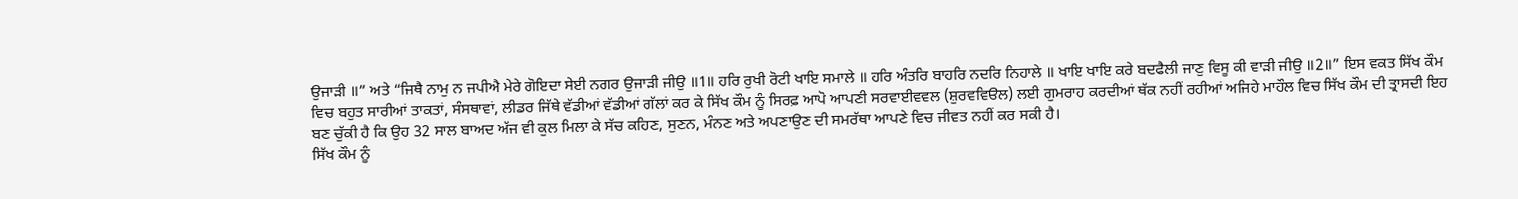ਉਜਾੜੀ ॥” ਅਤੇ “ਜਿਥੈ ਨਾਮੁ ਨ ਜਪੀਐ ਮੇਰੇ ਗੋਇਦਾ ਸੇਈ ਨਗਰ ਉਜਾੜੀ ਜੀਉ ॥1॥ ਹਰਿ ਰੁਖੀ ਰੋਟੀ ਖਾਇ ਸਮਾਲੇ ॥ ਹਰਿ ਅੰਤਰਿ ਬਾਹਰਿ ਨਦਰਿ ਨਿਹਾਲੇ ॥ ਖਾਇ ਖਾਇ ਕਰੇ ਬਦਫੈਲੀ ਜਾਣੁ ਵਿਸੂ ਕੀ ਵਾੜੀ ਜੀਉ ॥2॥” ਇਸ ਵਕਤ ਸਿੱਖ ਕੌਮ ਵਿਚ ਬਹੁਤ ਸਾਰੀਆਂ ਤਾਕਤਾਂ, ਸੰਸਥਾਵਾਂ, ਲੀਡਰ ਜਿੱਥੇ ਵੱਡੀਆਂ ਵੱਡੀਆਂ ਗੱਲਾਂ ਕਰ ਕੇ ਸਿੱਖ ਕੌਮ ਨੂੰ ਸਿਰਫ਼ ਆਪੋ ਆਪਣੀ ਸਰਵਾਈਵਵਲ (ਸ਼ੁਰਵਵਿੳਲ) ਲਈ ਗੁਮਰਾਹ ਕਰਦੀਆਂ ਥੱਕ ਨਹੀਂ ਰਹੀਆਂ ਅਜਿਹੇ ਮਾਹੌਲ ਵਿਚ ਸਿੱਖ ਕੌਮ ਦੀ ਤ੍ਰਾਸਦੀ ਇਹ ਬਣ ਚੁੱਕੀ ਹੈ ਕਿ ਉਹ 32 ਸਾਲ ਬਾਅਦ ਅੱਜ ਵੀ ਕੁਲ ਮਿਲਾ ਕੇ ਸੱਚ ਕਹਿਣ, ਸੁਣਨ, ਮੰਨਣ ਅਤੇ ਅਪਣਾਉਣ ਦੀ ਸਮਰੱਥਾ ਆਪਣੇ ਵਿਚ ਜੀਵਤ ਨਹੀਂ ਕਰ ਸਕੀ ਹੈ।
ਸਿੱਖ ਕੌਮ ਨੂੰ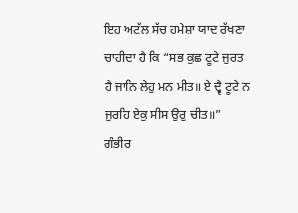ਇਹ ਅਟੱਲ ਸੱਚ ਹਮੇਸ਼ਾ ਯਾਦ ਰੱਖਣਾ ਚਾਹੀਦਾ ਹੈ ਕਿ “ਸਭ ਕੁਛ ਟੂਟੇ ਜੁਰਤ ਹੈ ਜਾਨਿ ਲੇਹੁ ਮਨ ਮੀਤ॥ ਏ ਦ੍ਵੈ ਟੂਟੇ ਨ ਜੁਰਹਿ ਏਕੁ ਸੀਸ ਉਰੁ ਚੀਤ॥” ਗੰਭੀਰ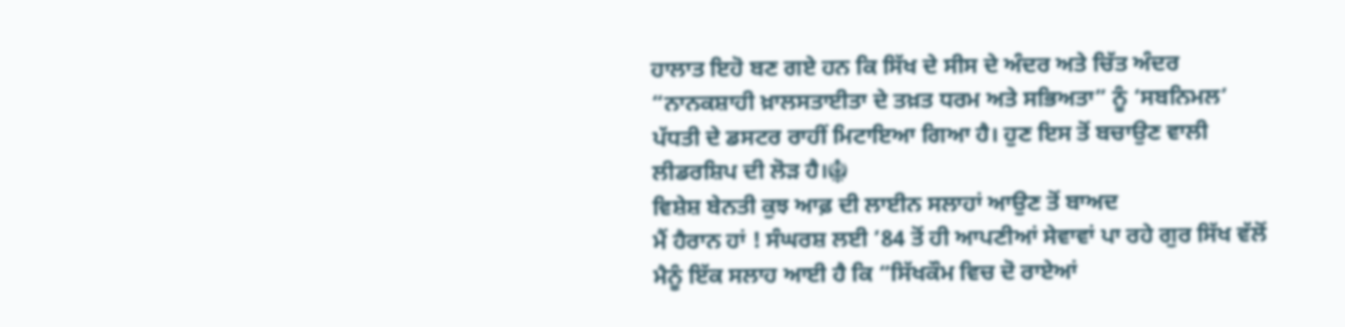ਹਾਲਾਤ ਇਹੋ ਬਣ ਗਏ ਹਨ ਕਿ ਸਿੱਖ ਦੇ ਸੀਸ ਦੇ ਅੰਦਰ ਅਤੇ ਚਿੱਤ ਅੰਦਰ “ਨਾਨਕਸ਼ਾਹੀ ਖ਼ਾਲਸਤਾਈਤਾ ਦੇ ਤਖ਼ਤ ਧਰਮ ਅਤੇ ਸਭਿਅਤਾ” ਨੂੰ ‘ਸਬਨਿਮਲ’ ਪੱਧਤੀ ਦੇ ਡਸਟਰ ਰਾਹੀਂ ਮਿਟਾਇਆ ਗਿਆ ਹੈ। ਹੁਣ ਇਸ ਤੋਂ ਬਚਾਉਣ ਵਾਲੀ ਲੀਡਰਸ਼ਿਪ ਦੀ ਲੋੜ ਹੈ।☬
ਵਿਸ਼ੇਸ਼ ਬੇਨਤੀ ਕੁਝ ਆਫ਼ ਦੀ ਲਾਈਨ ਸਲਾਹਾਂ ਆਉਣ ਤੋਂ ਬਾਅਦ
ਮੈਂ ਹੈਰਾਨ ਹਾਂ ! ਸੰਘਰਸ਼ ਲਈ ’84 ਤੋਂ ਹੀ ਆਪਣੀਆਂ ਸੇਵਾਵਾਂ ਪਾ ਰਹੇ ਗੁਰ ਸਿੱਖ ਵੱਲੋਂ ਮੈਨੂੰ ਇੱਕ ਸਲਾਹ ਆਈ ਹੈ ਕਿ “ਸਿੱਖਕੌਮ ਵਿਚ ਦੋ ਰਾਏਆਂ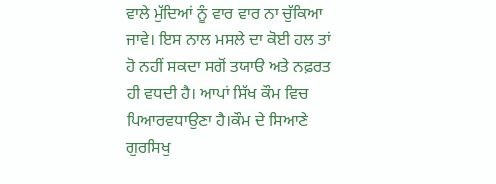ਵਾਲੇ ਮੁੱਦਿਆਂ ਨੂੰ ਵਾਰ ਵਾਰ ਨਾ ਚੁੱਕਿਆ ਜਾਵੇ। ਇਸ ਨਾਲ ਮਸਲੇ ਦਾ ਕੋਈ ਹਲ ਤਾਂ ਹੋ ਨਹੀਂ ਸਕਦਾ ਸਗੋਂ ਤਯਾੳ ਅਤੇ ਨਫ਼ਰਤ ਹੀ ਵਧਦੀ ਹੈ। ਆਪਾਂ ਸਿੱਖ ਕੌਮ ਵਿਚ ਪਿਆਰਵਧਾਉਣਾ ਹੈ।ਕੌਮ ਦੇ ਸਿਆਣੇ ਗੁਰਸਿਖੁ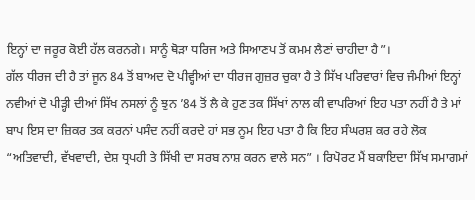ਇਨ੍ਹਾਂ ਦਾ ਜਰੂਰ ਕੋਈ ਹੱਲ ਕਰਨਗੇ। ਸਾਨੂੰ ਥੋੜਾ ਧਰਿਜ ਅਤੇ ਸਿਆਣਪ ਤੋਂ ਕਮਮ ਲੈਣਾਂ ਚਾਹੀਦਾ ਹੈ”।
ਗੱਲ ਧੀਰਜ ਦੀ ਹੈ ਤਾਂ ਜੂਨ 84 ਤੋਂ ਬਾਅਦ ਦੋ ਪੀਵ੍ਹੀਆਂ ਦਾ ਧੀਰਜ ਗੁਜ਼ਰ ਚੁਕਾ ਹੈ ਤੇ ਸਿੱਖ ਪਰਿਵਾਰਾਂ ਵਿਚ ਜੰਮੀਆਂ ਇਨ੍ਹਾਂ ਨਵੀਆਂ ਦੋ ਪੀੜ੍ਹੀ ਦੀਆਂ ਸਿੱਖ ਨਸਲਾਂ ਨੂੰ ਝੁਨ ’84 ਤੋਂ ਲੈ ਕੇ ਹੁਣ ਤਕ ਸਿੱਖਾਂ ਨਾਲ ਕੀ ਵਾਪਰਿਆਂ ਇਹ ਪਤਾ ਨਹੀਂ ਹੈ ਤੇ ਮਾਂ ਬਾਪ ਇਸ ਦਾ ਜ਼ਿਕਰ ਤਕ ਕਰਨਾਂ ਪਸੰਦ ਨਹੀਂ ਕਰਦੇ ਹਾਂ ਸਭ ਨੂਮ ਇਹ ਪਤਾ ਹੈ ਕਿ ਇਹ ਸੰਘਰਸ਼ ਕਰ ਰਹੇ ਲੋਕ “ਅਤਿਵਾਦੀ, ਵੱਖਵਾਦੀ, ਦੇਸ਼ ਧ੍ਰਪਹੀ ਤੇ ਸਿੱਖੀ ਦਾ ਸਰਬ ਨਾਸ਼ ਕਰਨ ਵਾਲੇ ਸਨ” । ਰਿਪੋਰਟ ਮੈਂ ਬਕਾਇਦਾ ਸਿੱਖ ਸਮਾਗਮਾਂ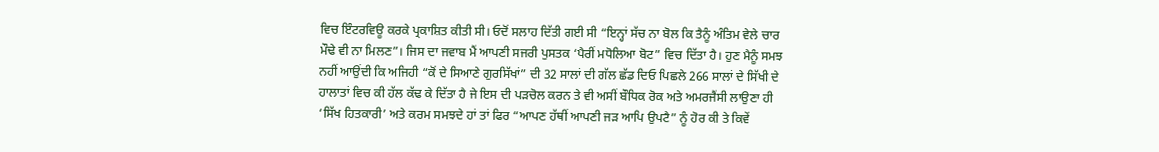ਵਿਚ ਇੰਟਰਵਿਊ ਕਰਕੇ ਪ੍ਰਕਾਸ਼ਿਤ ਕੀਤੀ ਸੀ। ਓਦੋਂ ਸਲਾਹ ਦਿੱਤੀ ਗਈ ਸੀ “ਇਨ੍ਹਾਂ ਸੱਚ ਨਾ ਬੋਲ ਕਿ ਤੈਨੂੰ ਅੰਤਿਮ ਵੇਲੇ ਚਾਰ ਮੌਢੇ ਵੀ ਨਾ ਮਿਲਣ”। ਜਿਸ ਦਾ ਜਵਾਬ ਮੈਂ ਆਪਣੀ ਸਜਰੀ ਪੁਸਤਕ ‘ਪੈਰੀਂ ਮਧੋਲਿਆ ਬੋਟ” ਵਿਚ ਦਿੱਤਾ ਹੈ। ਹੁਣ ਮੈਨੂੰ ਸਮਝ ਨਹੀਂ ਆਉਂਦੀ ਕਿ ਅਜਿਹੀ “ਕੋਂ ਦੇ ਸਿਆਣੇ ਗੁਰਸਿੱਖਾਂ” ਦੀ 32 ਸਾਲਾਂ ਦੀ ਗੱਲ ਛੱਡ ਦਿਓ ਪਿਛਲੇ 266 ਸਾਲਾਂ ਦੇ ਸਿੱਖੀ ਦੇ ਹਾਲਾਤਾਂ ਵਿਚ ਕੀ ਹੱਲ ਕੱਢ ਕੇ ਦਿੱਤਾ ਹੈ ਜੇ ਇਸ ਦੀ ਪੜਚੋਲ ਕਰਨ ਤੇ ਵੀ ਅਸੀਂ ਬੌਧਿਕ ਰੋਕ ਅਤੇ ਅਮਰਜੈਂਸੀ ਲਾਉਣਾ ਹੀ ‘ਸਿੱਖ ਹਿਤਕਾਰੀ’ ਅਤੇ ਕਰਮ ਸਮਝਦੇ ਹਾਂ ਤਾਂ ਫਿਰ “ਆਪਣ ਹੱਥੀਂ ਆਪਣੀ ਜੜ ਆਪਿ ਉਪਟੈ” ਨੂੰ ਹੋਰ ਕੀ ਤੇ ਕਿਵੇਂ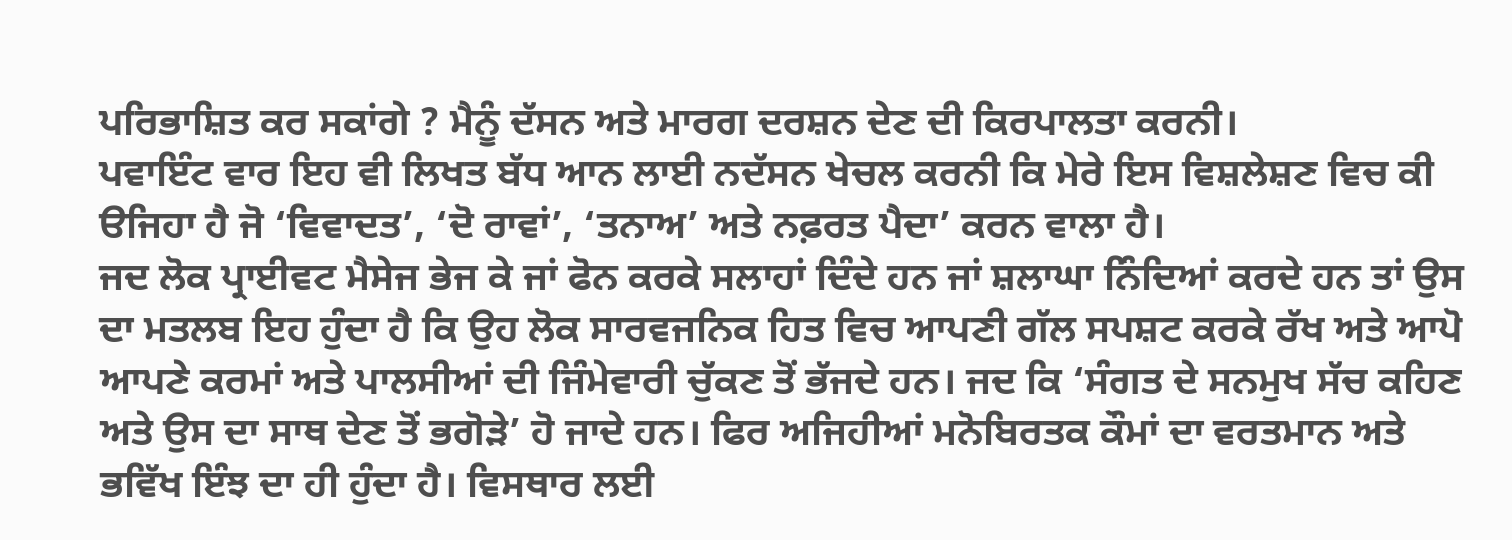ਪਰਿਭਾਸ਼ਿਤ ਕਰ ਸਕਾਂਗੇ ? ਮੈਨੂੰ ਦੱਸਨ ਅਤੇ ਮਾਰਗ ਦਰਸ਼ਨ ਦੇਣ ਦੀ ਕਿਰਪਾਲਤਾ ਕਰਨੀ।
ਪਵਾਇੰਟ ਵਾਰ ਇਹ ਵੀ ਲਿਖਤ ਬੱਧ ਆਨ ਲਾਈ ਨਦੱਸਨ ਖੇਚਲ ਕਰਨੀ ਕਿ ਮੇਰੇ ਇਸ ਵਿਸ਼ਲੇਸ਼ਣ ਵਿਚ ਕੀ ੳਜਿਹਾ ਹੈ ਜੋ ‘ਵਿਵਾਦਤ’, ‘ਦੋ ਰਾਵਾਂ’, ‘ਤਨਾਅ’ ਅਤੇ ਨਫ਼ਰਤ ਪੈਦਾ’ ਕਰਨ ਵਾਲਾ ਹੈ।
ਜਦ ਲੋਕ ਪ੍ਰਾਈਵਟ ਮੈਸੇਜ ਭੇਜ ਕੇ ਜਾਂ ਫੋਨ ਕਰਕੇ ਸਲਾਹਾਂ ਦਿੰਦੇ ਹਨ ਜਾਂ ਸ਼ਲਾਘਾ ਨਿੰਦਿਆਂ ਕਰਦੇ ਹਨ ਤਾਂ ਉਸ ਦਾ ਮਤਲਬ ਇਹ ਹੁੰਦਾ ਹੈ ਕਿ ਉਹ ਲੋਕ ਸਾਰਵਜਨਿਕ ਹਿਤ ਵਿਚ ਆਪਣੀ ਗੱਲ ਸਪਸ਼ਟ ਕਰਕੇ ਰੱਖ ਅਤੇ ਆਪੋ ਆਪਣੇ ਕਰਮਾਂ ਅਤੇ ਪਾਲਸੀਆਂ ਦੀ ਜਿੰਮੇਵਾਰੀ ਚੁੱਕਣ ਤੋਂ ਭੱਜਦੇ ਹਨ। ਜਦ ਕਿ ‘ਸੰਗਤ ਦੇ ਸਨਮੁਖ ਸੱਚ ਕਹਿਣ ਅਤੇ ਉਸ ਦਾ ਸਾਥ ਦੇਣ ਤੋਂ ਭਗੋੜੇ’ ਹੋ ਜਾਦੇ ਹਨ। ਫਿਰ ਅਜਿਹੀਆਂ ਮਨੋਬਿਰਤਕ ਕੌਮਾਂ ਦਾ ਵਰਤਮਾਨ ਅਤੇ ਭਵਿੱਖ ਇੰਝ ਦਾ ਹੀ ਹੁੰਦਾ ਹੈ। ਵਿਸਥਾਰ ਲਈ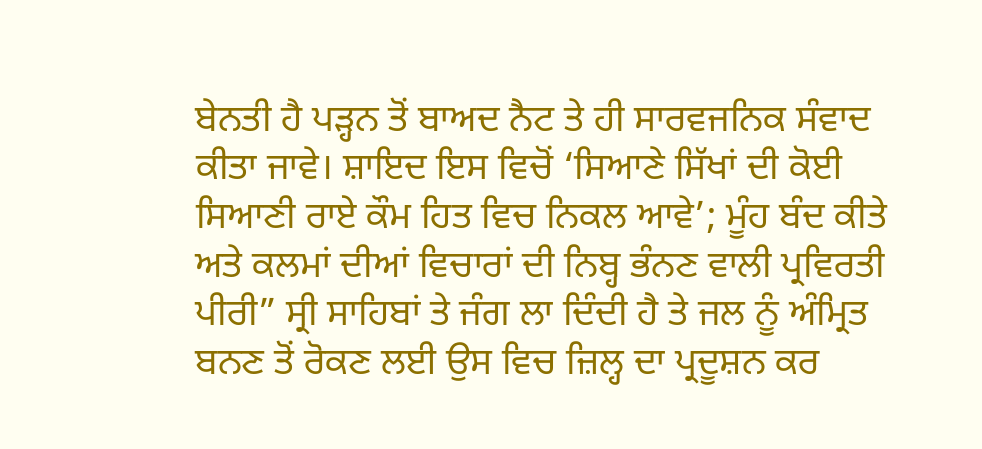ਬੇਨਤੀ ਹੈ ਪੜ੍ਹਨ ਤੋਂ ਬਾਅਦ ਨੈਟ ਤੇ ਹੀ ਸਾਰਵਜਨਿਕ ਸੰਵਾਦ ਕੀਤਾ ਜਾਵੇ। ਸ਼ਾਇਦ ਇਸ ਵਿਚੋਂ ‘ਸਿਆਣੇ ਸਿੱਖਾਂ ਦੀ ਕੋਈ ਸਿਆਣੀ ਰਾਏ ਕੌਮ ਹਿਤ ਵਿਚ ਨਿਕਲ ਆਵੇ’; ਮੂੰਹ ਬੰਦ ਕੀਤੇ ਅਤੇ ਕਲਮਾਂ ਦੀਆਂ ਵਿਚਾਰਾਂ ਦੀ ਨਿਬ੍ਹ ਭੰਨਣ ਵਾਲੀ ਪ੍ਰਵਿਰਤੀ ਪੀਰੀ” ਸ੍ਰੀ ਸਾਹਿਬਾਂ ਤੇ ਜੰਗ ਲਾ ਦਿੰਦੀ ਹੈ ਤੇ ਜਲ ਨੂੰ ਅੰਮ੍ਰਿਤ ਬਨਣ ਤੋਂ ਰੋਕਣ ਲਈ ਉਸ ਵਿਚ ਜ਼ਿਲ੍ਹ ਦਾ ਪ੍ਰਦੂਸ਼ਨ ਕਰ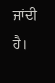ਜਾਂਦੀ ਹੈ।